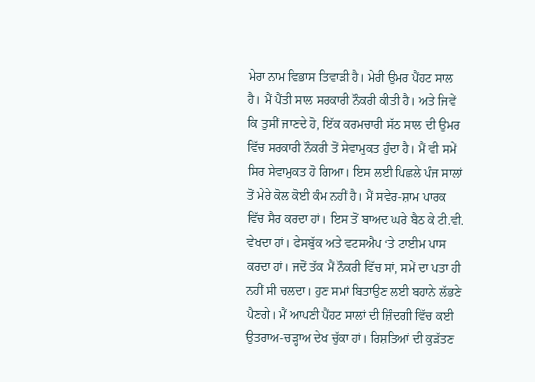ਮੇਰਾ ਨਾਮ ਵਿਭਾਸ ਤਿਵਾੜੀ ਹੈ। ਮੇਰੀ ਉਮਰ ਪੈਂਹਟ ਸਾਲ ਹੈ। ਮੈਂ ਪੈਂਤੀ ਸਾਲ ਸਰਕਾਰੀ ਨੌਕਰੀ ਕੀਤੀ ਹੈ। ਅਤੇ ਜਿਵੇਂ ਕਿ ਤੁਸੀਂ ਜਾਣਦੇ ਹੋ, ਇੱਕ ਕਰਮਚਾਰੀ ਸੱਠ ਸਾਲ ਦੀ ਉਮਰ ਵਿੱਚ ਸਰਕਾਰੀ ਨੌਕਰੀ ਤੋਂ ਸੇਵਾਮੁਕਤ ਹੁੰਦਾ ਹੈ। ਮੈਂ ਵੀ ਸਮੇਂ ਸਿਰ ਸੇਵਾਮੁਕਤ ਹੋ ਗਿਆ। ਇਸ ਲਈ ਪਿਛਲੇ ਪੰਜ ਸਾਲਾਂ ਤੋਂ ਮੇਰੇ ਕੋਲ ਕੋਈ ਕੰਮ ਨਹੀਂ ਹੈ। ਮੈਂ ਸਵੇਰ-ਸ਼ਾਮ ਪਾਰਕ ਵਿੱਚ ਸੈਰ ਕਰਦਾ ਹਾਂ। ਇਸ ਤੋਂ ਬਾਅਦ ਘਰੇ ਬੈਠ ਕੇ ਟੀ.ਵੀ. ਵੇਖਦਾ ਹਾਂ। ਫੇਸਬੁੱਕ ਅਤੇ ਵਟਸਐਪ ‘ਤੇ ਟਾਈਮ ਪਾਸ ਕਰਦਾ ਹਾਂ। ਜਦੋਂ ਤੱਕ ਮੈਂ ਨੌਕਰੀ ਵਿੱਚ ਸਾਂ, ਸਮੇਂ ਦਾ ਪਤਾ ਹੀ ਨਹੀਂ ਸੀ ਚਲਦਾ। ਹੁਣ ਸਮਾਂ ਬਿਤਾਉਣ ਲਈ ਬਹਾਨੇ ਲੱਭਣੇ ਪੈਣਗੇ। ਮੈਂ ਆਪਣੀ ਪੈਂਹਟ ਸਾਲਾਂ ਦੀ ਜ਼ਿੰਦਗੀ ਵਿੱਚ ਕਈ ਉਤਰਾਅ-ਚੜ੍ਹਾਅ ਦੇਖ ਚੁੱਕਾ ਹਾਂ। ਰਿਸ਼ਤਿਆਂ ਦੀ ਕੁੜੱਤਣ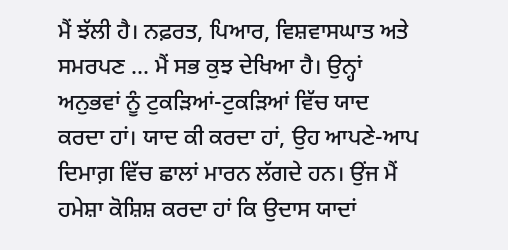ਮੈਂ ਝੱਲੀ ਹੈ। ਨਫ਼ਰਤ, ਪਿਆਰ, ਵਿਸ਼ਵਾਸਘਾਤ ਅਤੇ ਸਮਰਪਣ … ਮੈਂ ਸਭ ਕੁਝ ਦੇਖਿਆ ਹੈ। ਉਨ੍ਹਾਂ ਅਨੁਭਵਾਂ ਨੂੰ ਟੁਕੜਿਆਂ-ਟੁਕੜਿਆਂ ਵਿੱਚ ਯਾਦ ਕਰਦਾ ਹਾਂ। ਯਾਦ ਕੀ ਕਰਦਾ ਹਾਂ, ਉਹ ਆਪਣੇ-ਆਪ ਦਿਮਾਗ਼ ਵਿੱਚ ਛਾਲਾਂ ਮਾਰਨ ਲੱਗਦੇ ਹਨ। ਉਂਜ ਮੈਂ ਹਮੇਸ਼ਾ ਕੋਸ਼ਿਸ਼ ਕਰਦਾ ਹਾਂ ਕਿ ਉਦਾਸ ਯਾਦਾਂ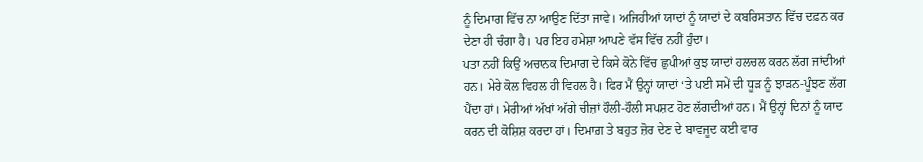ਨੂੰ ਦਿਮਾਗ ਵਿੱਚ ਨਾ ਆਉਣ ਦਿੱਤਾ ਜਾਵੇ। ਅਜਿਹੀਆਂ ਯਾਦਾਂ ਨੂੰ ਯਾਦਾਂ ਦੇ ਕਬਰਿਸਤਾਨ ਵਿੱਚ ਦਫ਼ਨ ਕਰ ਦੇਣਾ ਹੀ ਚੰਗਾ ਹੈ। ਪਰ ਇਹ ਹਮੇਸ਼ਾ ਆਪਣੇ ਵੱਸ ਵਿੱਚ ਨਹੀਂ ਹੁੰਦਾ।
ਪਤਾ ਨਹੀਂ ਕਿਉਂ ਅਚਾਨਕ ਦਿਮਾਗ ਦੇ ਕਿਸੇ ਕੋਨੇ ਵਿੱਚ ਛੁਪੀਆਂ ਕੁਝ ਯਾਦਾਂ ਹਲਚਲ ਕਰਨ ਲੱਗ ਜਾਂਦੀਆਂ ਹਨ। ਮੇਰੇ ਕੋਲ ਵਿਹਲ ਹੀ ਵਿਹਲ ਹੈ। ਫਿਰ ਮੈਂ ਉਨ੍ਹਾਂ ਯਾਦਾਂ ‘ਤੇ ਪਈ ਸਮੇਂ ਦੀ ਧੂੜ ਨੂੰ ਝਾੜਨ-ਪੂੰਝਣ ਲੱਗ ਪੈਂਦਾ ਹਾਂ। ਮੇਰੀਆਂ ਅੱਖਾਂ ਅੱਗੇ ਚੀਜ਼ਾਂ ਹੌਲੀ-ਹੌਲੀ ਸਪਸ਼ਟ ਹੋਣ ਲੱਗਦੀਆਂ ਹਨ। ਮੈਂ ਉਨ੍ਹਾਂ ਦਿਨਾਂ ਨੂੰ ਯਾਦ ਕਰਨ ਦੀ ਕੋਸ਼ਿਸ਼ ਕਰਦਾ ਹਾਂ। ਦਿਮਾਗ਼ ਤੇ ਬਹੁਤ ਜ਼ੋਰ ਦੇਣ ਦੇ ਬਾਵਜੂਦ ਕਈ ਵਾਰ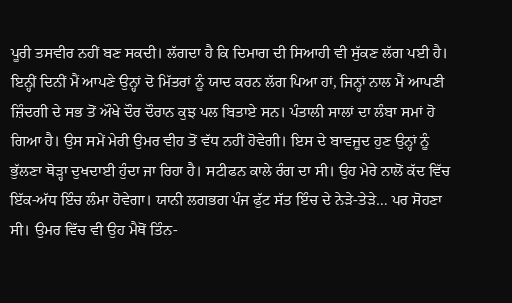ਪੂਰੀ ਤਸਵੀਰ ਨਹੀਂ ਬਣ ਸਕਦੀ। ਲੱਗਦਾ ਹੈ ਕਿ ਦਿਮਾਗ ਦੀ ਸਿਆਹੀ ਵੀ ਸੁੱਕਣ ਲੱਗ ਪਈ ਹੈ।
ਇਨ੍ਹੀਂ ਦਿਨੀਂ ਮੈਂ ਆਪਣੇ ਉਨ੍ਹਾਂ ਦੋ ਮਿੱਤਰਾਂ ਨੂੰ ਯਾਦ ਕਰਨ ਲੱਗ ਪਿਆ ਹਾਂ, ਜਿਨ੍ਹਾਂ ਨਾਲ ਮੈਂ ਆਪਣੀ ਜ਼ਿੰਦਗੀ ਦੇ ਸਭ ਤੋਂ ਔਖੇ ਦੌਰ ਦੌਰਾਨ ਕੁਝ ਪਲ ਬਿਤਾਏ ਸਨ। ਪੰਤਾਲੀ ਸਾਲਾਂ ਦਾ ਲੰਬਾ ਸਮਾਂ ਹੋ ਗਿਆ ਹੈ। ਉਸ ਸਮੇਂ ਮੇਰੀ ਉਮਰ ਵੀਹ ਤੋਂ ਵੱਧ ਨਹੀਂ ਹੋਵੇਗੀ। ਇਸ ਦੇ ਬਾਵਜੂਦ ਹੁਣ ਉਨ੍ਹਾਂ ਨੂੰ ਭੁੱਲਣਾ ਥੋੜ੍ਹਾ ਦੁਖਦਾਈ ਹੁੰਦਾ ਜਾ ਰਿਹਾ ਹੈ। ਸਟੀਫਨ ਕਾਲੇ ਰੰਗ ਦਾ ਸੀ। ਉਹ ਮੇਰੇ ਨਾਲੋਂ ਕੱਦ ਵਿੱਚ ਇੱਕ-ਅੱਧ ਇੰਚ ਲੰਮਾ ਹੋਵੇਗਾ। ਯਾਨੀ ਲਗਭਗ ਪੰਜ ਫੁੱਟ ਸੱਤ ਇੰਚ ਦੇ ਨੇੜੇ-ਤੇੜੇ… ਪਰ ਸੋਹਣਾ ਸੀ। ਉਮਰ ਵਿੱਚ ਵੀ ਉਹ ਮੈਥੋਂ ਤਿੰਨ-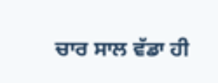ਚਾਰ ਸਾਲ ਵੱਡਾ ਹੀ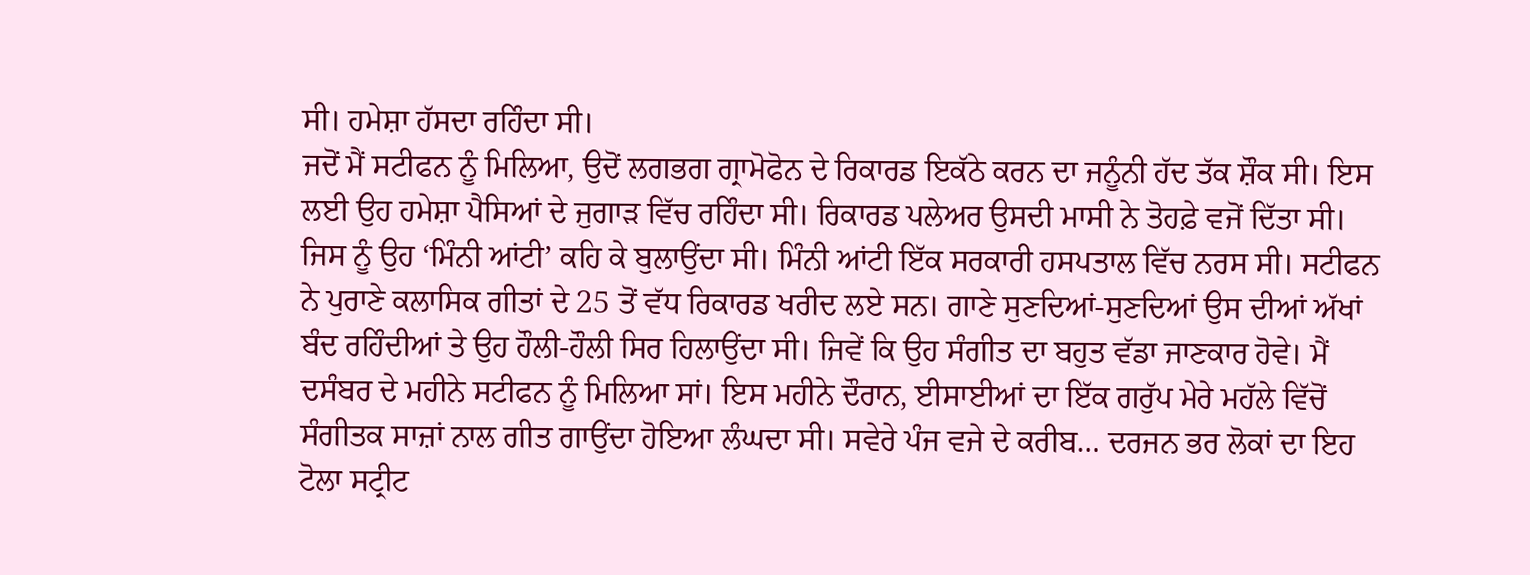ਸੀ। ਹਮੇਸ਼ਾ ਹੱਸਦਾ ਰਹਿੰਦਾ ਸੀ।
ਜਦੋਂ ਮੈਂ ਸਟੀਫਨ ਨੂੰ ਮਿਲਿਆ, ਉਦੋਂ ਲਗਭਗ ਗ੍ਰਾਮੋਫੋਨ ਦੇ ਰਿਕਾਰਡ ਇਕੱਠੇ ਕਰਨ ਦਾ ਜਨੂੰਨੀ ਹੱਦ ਤੱਕ ਸ਼ੌਕ ਸੀ। ਇਸ ਲਈ ਉਹ ਹਮੇਸ਼ਾ ਪੈਸਿਆਂ ਦੇ ਜੁਗਾੜ ਵਿੱਚ ਰਹਿੰਦਾ ਸੀ। ਰਿਕਾਰਡ ਪਲੇਅਰ ਉਸਦੀ ਮਾਸੀ ਨੇ ਤੋਹਫ਼ੇ ਵਜੋਂ ਦਿੱਤਾ ਸੀ। ਜਿਸ ਨੂੰ ਉਹ ‘ਮਿੰਨੀ ਆਂਟੀ’ ਕਹਿ ਕੇ ਬੁਲਾਉਂਦਾ ਸੀ। ਮਿੰਨੀ ਆਂਟੀ ਇੱਕ ਸਰਕਾਰੀ ਹਸਪਤਾਲ ਵਿੱਚ ਨਰਸ ਸੀ। ਸਟੀਫਨ ਨੇ ਪੁਰਾਣੇ ਕਲਾਸਿਕ ਗੀਤਾਂ ਦੇ 25 ਤੋਂ ਵੱਧ ਰਿਕਾਰਡ ਖਰੀਦ ਲਏ ਸਨ। ਗਾਣੇ ਸੁਣਦਿਆਂ-ਸੁਣਦਿਆਂ ਉਸ ਦੀਆਂ ਅੱਖਾਂ ਬੰਦ ਰਹਿੰਦੀਆਂ ਤੇ ਉਹ ਹੌਲੀ-ਹੌਲੀ ਸਿਰ ਹਿਲਾਉਂਦਾ ਸੀ। ਜਿਵੇਂ ਕਿ ਉਹ ਸੰਗੀਤ ਦਾ ਬਹੁਤ ਵੱਡਾ ਜਾਣਕਾਰ ਹੋਵੇ। ਮੈਂ ਦਸੰਬਰ ਦੇ ਮਹੀਨੇ ਸਟੀਫਨ ਨੂੰ ਮਿਲਿਆ ਸਾਂ। ਇਸ ਮਹੀਨੇ ਦੌਰਾਨ, ਈਸਾਈਆਂ ਦਾ ਇੱਕ ਗਰੁੱਪ ਮੇਰੇ ਮਹੱਲੇ ਵਿੱਚੋਂ ਸੰਗੀਤਕ ਸਾਜ਼ਾਂ ਨਾਲ ਗੀਤ ਗਾਉਂਦਾ ਹੋਇਆ ਲੰਘਦਾ ਸੀ। ਸਵੇਰੇ ਪੰਜ ਵਜੇ ਦੇ ਕਰੀਬ… ਦਰਜਨ ਭਰ ਲੋਕਾਂ ਦਾ ਇਹ ਟੋਲਾ ਸਟ੍ਰੀਟ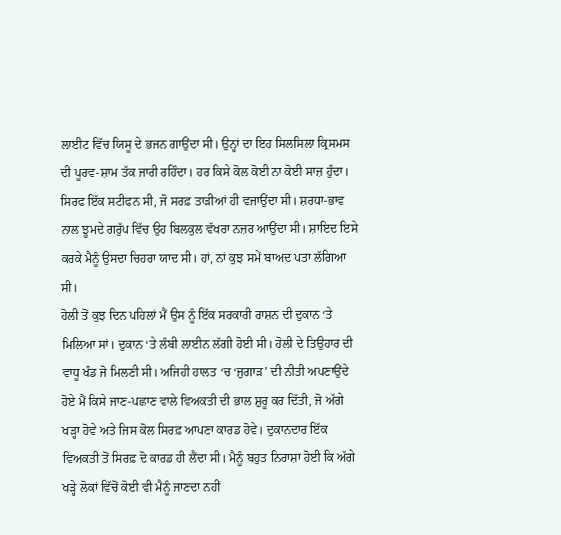ਲਾਈਟ ਵਿੱਚ ਯਿਸੂ ਦੇ ਭਜਨ ਗਾਉਂਦਾ ਸੀ। ਉਨ੍ਹਾਂ ਦਾ ਇਹ ਸਿਲਸਿਲਾ ਕ੍ਰਿਸਮਸ ਦੀ ਪੂਰਵ-ਸ਼ਾਮ ਤੱਕ ਜਾਰੀ ਰਹਿੰਦਾ। ਹਰ ਕਿਸੇ ਕੋਲ ਕੋਈ ਨਾ ਕੋਈ ਸਾਜ਼ ਹੁੰਦਾ। ਸਿਰਫ ਇੱਕ ਸਟੀਫਨ ਸੀ, ਜੋ ਸਰਫ਼ ਤਾੜੀਆਂ ਹੀ ਵਜਾਉਂਦਾ ਸੀ। ਸ਼ਰਧਾ-ਭਾਵ ਨਾਲ ਝੂਮਦੇ ਗਰੁੱਪ ਵਿੱਚ ਉਹ ਬਿਲਕੁਲ ਵੱਖਰਾ ਨਜ਼ਰ ਆਉਂਦਾ ਸੀ। ਸ਼ਾਇਦ ਇਸੇ ਕਰਕੇ ਮੈਨੂੰ ਉਸਦਾ ਚਿਹਰਾ ਯਾਦ ਸੀ। ਹਾਂ, ਨਾਂ ਕੁਝ ਸਮੇਂ ਬਾਅਦ ਪਤਾ ਲੱਗਿਆ ਸੀ।
ਹੋਲੀ ਤੋਂ ਕੁਝ ਦਿਨ ਪਹਿਲਾਂ ਮੈਂ ਉਸ ਨੂੰ ਇੱਕ ਸਰਕਾਰੀ ਰਾਸ਼ਨ ਦੀ ਦੁਕਾਨ ‘ਤੇ ਮਿਲਿਆ ਸਾਂ। ਦੁਕਾਨ ‘ਤੇ ਲੰਬੀ ਲਾਈਨ ਲੱਗੀ ਹੋਈ ਸੀ। ਹੋਲੀ ਦੇ ਤਿਉਹਾਰ ਦੀ ਵਾਧੂ ਖੰਡ ਜੋ ਮਿਲਣੀ ਸੀ। ਅਜਿਹੀ ਹਾਲਤ ‘ਚ ‘ਜੁਗਾੜ’ ਦੀ ਨੀਤੀ ਅਪਣਾਉਂਦੇ ਹੋਏ ਮੈਂ ਕਿਸੇ ਜਾਣ-ਪਛਾਣ ਵਾਲੇ ਵਿਅਕਤੀ ਦੀ ਭਾਲ ਸ਼ੁਰੂ ਕਰ ਦਿੱਤੀ, ਜੋ ਅੱਗੇ ਖੜ੍ਹਾ ਹੋਵੇ ਅਤੇ ਜਿਸ ਕੋਲ ਸਿਰਫ਼ ਆਪਣਾ ਕਾਰਡ ਹੋਵੇ। ਦੁਕਾਨਦਾਰ ਇੱਕ ਵਿਅਕਤੀ ਤੋਂ ਸਿਰਫ਼ ਦੋ ਕਾਰਡ ਹੀ ਲੈਂਦਾ ਸੀ। ਮੈਨੂੰ ਬਹੁਤ ਨਿਰਾਸ਼ਾ ਹੋਈ ਕਿ ਅੱਗੇ ਖੜ੍ਹੇ ਲੋਕਾਂ ਵਿੱਚੋਂ ਕੋਈ ਵੀ ਮੈਨੂੰ ਜਾਣਦਾ ਨਹੀਂ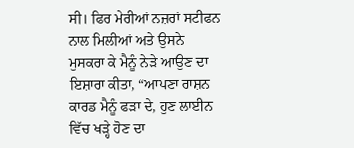ਸੀ। ਫਿਰ ਮੇਰੀਆਂ ਨਜ਼ਰਾਂ ਸਟੀਫਨ ਨਾਲ ਮਿਲੀਆਂ ਅਤੇ ਉਸਨੇ ਮੁਸਕਰਾ ਕੇ ਮੈਨੂੰ ਨੇੜੇ ਆਉਣ ਦਾ ਇਸ਼ਾਰਾ ਕੀਤਾ, “ਆਪਣਾ ਰਾਸ਼ਨ ਕਾਰਡ ਮੈਨੂੰ ਫੜਾ ਦੇ, ਹੁਣ ਲਾਈਨ ਵਿੱਚ ਖੜ੍ਹੇ ਹੋਣ ਦਾ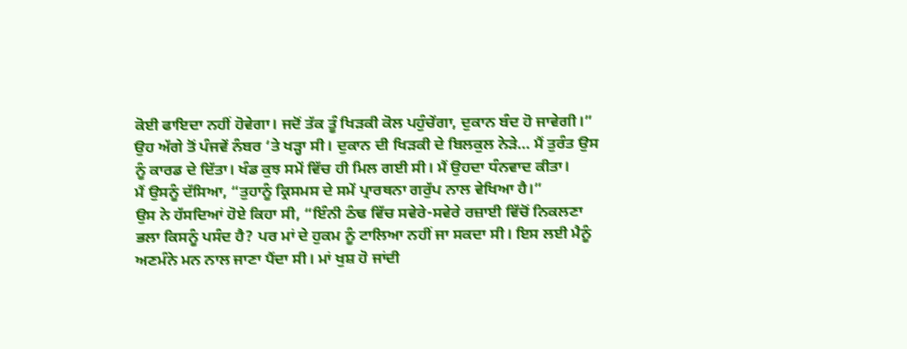ਕੋਈ ਫਾਇਦਾ ਨਹੀਂ ਹੋਵੇਗਾ। ਜਦੋਂ ਤੱਕ ਤੂੰ ਖਿੜਕੀ ਕੋਲ ਪਹੁੰਚੇਂਗਾ, ਦੁਕਾਨ ਬੰਦ ਹੋ ਜਾਵੇਗੀ।”
ਉਹ ਅੱਗੇ ਤੋਂ ਪੰਜਵੇਂ ਨੰਬਰ ‘ਤੇ ਖੜ੍ਹਾ ਸੀ। ਦੁਕਾਨ ਦੀ ਖਿੜਕੀ ਦੇ ਬਿਲਕੁਲ ਨੇੜੇ… ਮੈਂ ਤੁਰੰਤ ਉਸ ਨੂੰ ਕਾਰਡ ਦੇ ਦਿੱਤਾ। ਖੰਡ ਕੁਝ ਸਮੇਂ ਵਿੱਚ ਹੀ ਮਿਲ ਗਈ ਸੀ। ਮੈਂ ਉਹਦਾ ਧੰਨਵਾਦ ਕੀਤਾ।
ਮੈਂ ਉਸਨੂੰ ਦੱਸਿਆ, “ਤੁਹਾਨੂੰ ਕ੍ਰਿਸਮਸ ਦੇ ਸਮੇਂ ਪ੍ਰਾਰਥਨਾ ਗਰੁੱਪ ਨਾਲ ਵੇਖਿਆ ਹੈ।”
ਉਸ ਨੇ ਹੱਸਦਿਆਂ ਹੋਏ ਕਿਹਾ ਸੀ, “ਇੰਨੀ ਠੰਢ ਵਿੱਚ ਸਵੇਰੇ-ਸਵੇਰੇ ਰਜ਼ਾਈ ਵਿੱਚੋਂ ਨਿਕਲਣਾ ਭਲਾ ਕਿਸਨੂੰ ਪਸੰਦ ਹੈ? ਪਰ ਮਾਂ ਦੇ ਹੁਕਮ ਨੂੰ ਟਾਲਿਆ ਨਹੀਂ ਜਾ ਸਕਦਾ ਸੀ। ਇਸ ਲਈ ਮੈਨੂੰ ਅਣਮੰਨੇ ਮਨ ਨਾਲ ਜਾਣਾ ਪੈਂਦਾ ਸੀ। ਮਾਂ ਖੁਸ਼ ਹੋ ਜਾਂਦੀ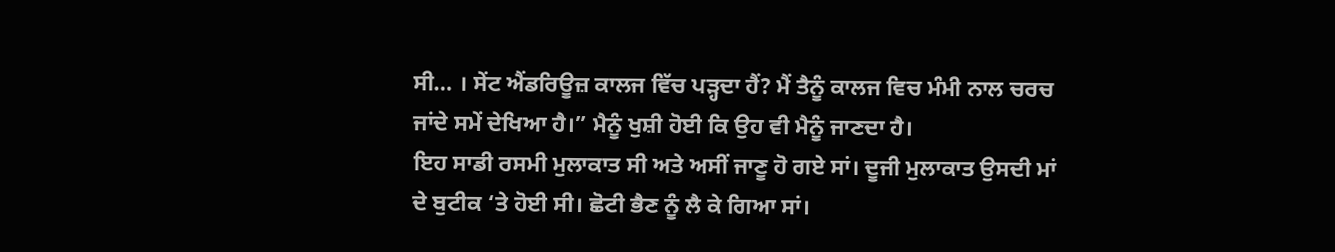ਸੀ… । ਸੇਂਟ ਐਂਡਰਿਊਜ਼ ਕਾਲਜ ਵਿੱਚ ਪੜ੍ਹਦਾ ਹੈਂ? ਮੈਂ ਤੈਨੂੰ ਕਾਲਜ ਵਿਚ ਮੰਮੀ ਨਾਲ ਚਰਚ ਜਾਂਦੇ ਸਮੇਂ ਦੇਖਿਆ ਹੈ।” ਮੈਨੂੰ ਖੁਸ਼ੀ ਹੋਈ ਕਿ ਉਹ ਵੀ ਮੈਨੂੰ ਜਾਣਦਾ ਹੈ।
ਇਹ ਸਾਡੀ ਰਸਮੀ ਮੁਲਾਕਾਤ ਸੀ ਅਤੇ ਅਸੀਂ ਜਾਣੂ ਹੋ ਗਏ ਸਾਂ। ਦੂਜੀ ਮੁਲਾਕਾਤ ਉਸਦੀ ਮਾਂ ਦੇ ਬੁਟੀਕ ‘ਤੇ ਹੋਈ ਸੀ। ਛੋਟੀ ਭੈਣ ਨੂੰ ਲੈ ਕੇ ਗਿਆ ਸਾਂ।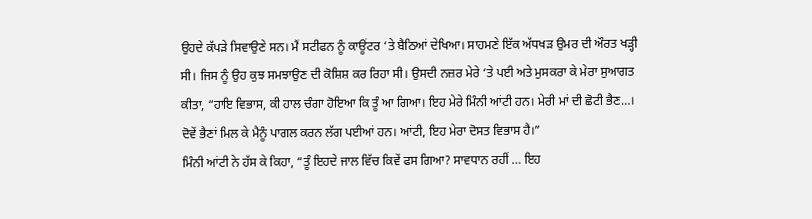ਉਹਦੇ ਕੱਪੜੇ ਸਿਵਾਉਣੇ ਸਨ। ਮੈਂ ਸਟੀਫਨ ਨੂੰ ਕਾਊਂਟਰ ‘ਤੇ ਬੈਠਿਆਂ ਦੇਖਿਆ। ਸਾਹਮਣੇ ਇੱਕ ਅੱਧਖੜ ਉਮਰ ਦੀ ਔਰਤ ਖੜ੍ਹੀ ਸੀ। ਜਿਸ ਨੂੰ ਉਹ ਕੁਝ ਸਮਝਾਉਣ ਦੀ ਕੋਸ਼ਿਸ਼ ਕਰ ਰਿਹਾ ਸੀ। ਉਸਦੀ ਨਜ਼ਰ ਮੇਰੇ ‘ਤੇ ਪਈ ਅਤੇ ਮੁਸਕਰਾ ਕੇ ਮੇਰਾ ਸੁਆਗਤ ਕੀਤਾ, “ਹਾਇ ਵਿਭਾਸ, ਕੀ ਹਾਲ ਚੰਗਾ ਹੋਇਆ ਕਿ ਤੂੰ ਆ ਗਿਆ। ਇਹ ਮੇਰੇ ਮਿੰਨੀ ਆਂਟੀ ਹਨ। ਮੇਰੀ ਮਾਂ ਦੀ ਛੋਟੀ ਭੈਣ…। ਦੋਵੇਂ ਭੈਣਾਂ ਮਿਲ ਕੇ ਮੈਨੂੰ ਪਾਗਲ ਕਰਨ ਲੱਗ ਪਈਆਂ ਹਨ। ਆਂਟੀ, ਇਹ ਮੇਰਾ ਦੋਸਤ ਵਿਭਾਸ ਹੈ।”
ਮਿੰਨੀ ਆਂਟੀ ਨੇ ਹੱਸ ਕੇ ਕਿਹਾ, “ਤੂੰ ਇਹਦੇ ਜਾਲ ਵਿੱਚ ਕਿਵੇਂ ਫਸ ਗਿਆ? ਸਾਵਧਾਨ ਰਹੀਂ … ਇਹ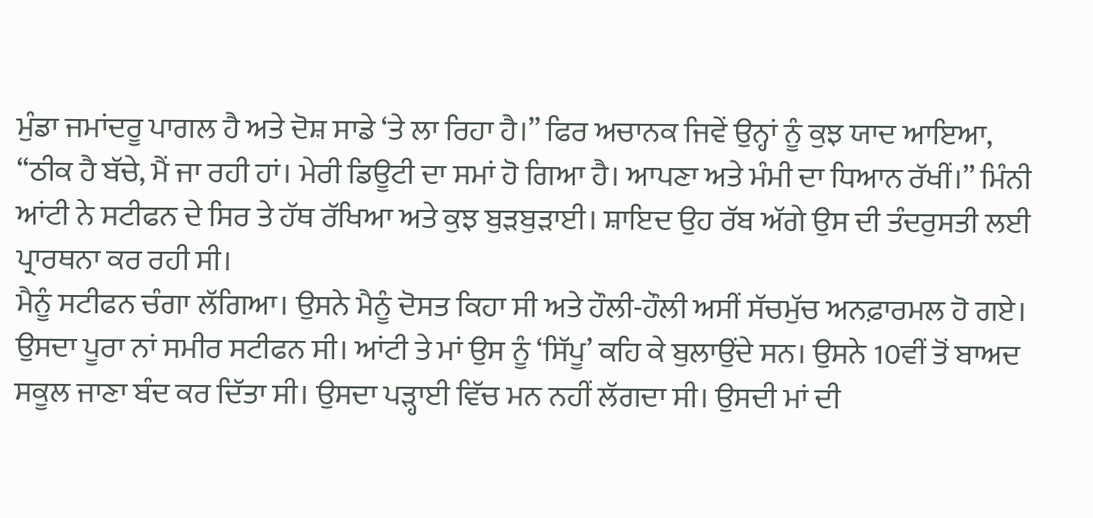ਮੁੰਡਾ ਜਮਾਂਦਰੂ ਪਾਗਲ ਹੈ ਅਤੇ ਦੋਸ਼ ਸਾਡੇ ‘ਤੇ ਲਾ ਰਿਹਾ ਹੈ।” ਫਿਰ ਅਚਾਨਕ ਜਿਵੇਂ ਉਨ੍ਹਾਂ ਨੂੰ ਕੁਝ ਯਾਦ ਆਇਆ, “ਠੀਕ ਹੈ ਬੱਚੇ, ਮੈਂ ਜਾ ਰਹੀ ਹਾਂ। ਮੇਰੀ ਡਿਊਟੀ ਦਾ ਸਮਾਂ ਹੋ ਗਿਆ ਹੈ। ਆਪਣਾ ਅਤੇ ਮੰਮੀ ਦਾ ਧਿਆਨ ਰੱਖੀਂ।” ਮਿੰਨੀ ਆਂਟੀ ਨੇ ਸਟੀਫਨ ਦੇ ਸਿਰ ਤੇ ਹੱਥ ਰੱਖਿਆ ਅਤੇ ਕੁਝ ਬੁੜਬੁੜਾਈ। ਸ਼ਾਇਦ ਉਹ ਰੱਬ ਅੱਗੇ ਉਸ ਦੀ ਤੰਦਰੁਸਤੀ ਲਈ ਪ੍ਰਾਰਥਨਾ ਕਰ ਰਹੀ ਸੀ।
ਮੈਨੂੰ ਸਟੀਫਨ ਚੰਗਾ ਲੱਗਿਆ। ਉਸਨੇ ਮੈਨੂੰ ਦੋਸਤ ਕਿਹਾ ਸੀ ਅਤੇ ਹੌਲੀ-ਹੌਲੀ ਅਸੀਂ ਸੱਚਮੁੱਚ ਅਨਫ਼ਾਰਮਲ ਹੋ ਗਏ।
ਉਸਦਾ ਪੂਰਾ ਨਾਂ ਸਮੀਰ ਸਟੀਫਨ ਸੀ। ਆਂਟੀ ਤੇ ਮਾਂ ਉਸ ਨੂੰ ‘ਸਿੱਪੂ’ ਕਹਿ ਕੇ ਬੁਲਾਉਂਦੇ ਸਨ। ਉਸਨੇ 10ਵੀਂ ਤੋਂ ਬਾਅਦ ਸਕੂਲ ਜਾਣਾ ਬੰਦ ਕਰ ਦਿੱਤਾ ਸੀ। ਉਸਦਾ ਪੜ੍ਹਾਈ ਵਿੱਚ ਮਨ ਨਹੀਂ ਲੱਗਦਾ ਸੀ। ਉਸਦੀ ਮਾਂ ਦੀ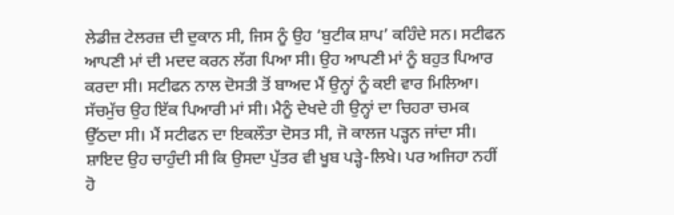ਲੇਡੀਜ਼ ਟੇਲਰਜ਼ ਦੀ ਦੁਕਾਨ ਸੀ, ਜਿਸ ਨੂੰ ਉਹ ‘ਬੁਟੀਕ ਸ਼ਾਪ’ ਕਹਿੰਦੇ ਸਨ। ਸਟੀਫਨ ਆਪਣੀ ਮਾਂ ਦੀ ਮਦਦ ਕਰਨ ਲੱਗ ਪਿਆ ਸੀ। ਉਹ ਆਪਣੀ ਮਾਂ ਨੂੰ ਬਹੁਤ ਪਿਆਰ ਕਰਦਾ ਸੀ। ਸਟੀਫਨ ਨਾਲ ਦੋਸਤੀ ਤੋਂ ਬਾਅਦ ਮੈਂ ਉਨ੍ਹਾਂ ਨੂੰ ਕਈ ਵਾਰ ਮਿਲਿਆ। ਸੱਚਮੁੱਚ ਉਹ ਇੱਕ ਪਿਆਰੀ ਮਾਂ ਸੀ। ਮੈਨੂੰ ਦੇਖਦੇ ਹੀ ਉਨ੍ਹਾਂ ਦਾ ਚਿਹਰਾ ਚਮਕ ਉੱਠਦਾ ਸੀ। ਮੈਂ ਸਟੀਫਨ ਦਾ ਇਕਲੌਤਾ ਦੋਸਤ ਸੀ, ਜੋ ਕਾਲਜ ਪੜ੍ਹਨ ਜਾਂਦਾ ਸੀ। ਸ਼ਾਇਦ ਉਹ ਚਾਹੁੰਦੀ ਸੀ ਕਿ ਉਸਦਾ ਪੁੱਤਰ ਵੀ ਖੂਬ ਪੜ੍ਹੇ-ਲਿਖੇ। ਪਰ ਅਜਿਹਾ ਨਹੀਂ ਹੋ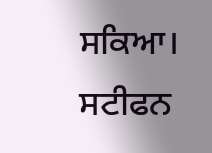ਸਕਿਆ।
ਸਟੀਫਨ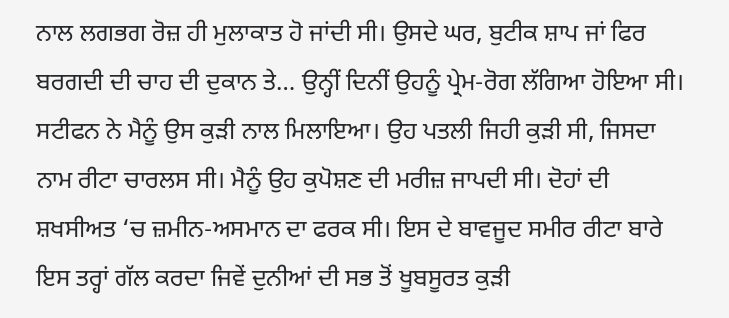ਨਾਲ ਲਗਭਗ ਰੋਜ਼ ਹੀ ਮੁਲਾਕਾਤ ਹੋ ਜਾਂਦੀ ਸੀ। ਉਸਦੇ ਘਰ, ਬੁਟੀਕ ਸ਼ਾਪ ਜਾਂ ਫਿਰ ਬਰਗਦੀ ਦੀ ਚਾਹ ਦੀ ਦੁਕਾਨ ਤੇ… ਉਨ੍ਹੀਂ ਦਿਨੀਂ ਉਹਨੂੰ ਪ੍ਰੇਮ-ਰੋਗ ਲੱਗਿਆ ਹੋਇਆ ਸੀ। ਸਟੀਫਨ ਨੇ ਮੈਨੂੰ ਉਸ ਕੁੜੀ ਨਾਲ ਮਿਲਾਇਆ। ਉਹ ਪਤਲੀ ਜਿਹੀ ਕੁੜੀ ਸੀ, ਜਿਸਦਾ ਨਾਮ ਰੀਟਾ ਚਾਰਲਸ ਸੀ। ਮੈਨੂੰ ਉਹ ਕੁਪੋਸ਼ਣ ਦੀ ਮਰੀਜ਼ ਜਾਪਦੀ ਸੀ। ਦੋਹਾਂ ਦੀ ਸ਼ਖਸੀਅਤ ‘ਚ ਜ਼ਮੀਨ-ਅਸਮਾਨ ਦਾ ਫਰਕ ਸੀ। ਇਸ ਦੇ ਬਾਵਜੂਦ ਸਮੀਰ ਰੀਟਾ ਬਾਰੇ ਇਸ ਤਰ੍ਹਾਂ ਗੱਲ ਕਰਦਾ ਜਿਵੇਂ ਦੁਨੀਆਂ ਦੀ ਸਭ ਤੋਂ ਖੂਬਸੂਰਤ ਕੁੜੀ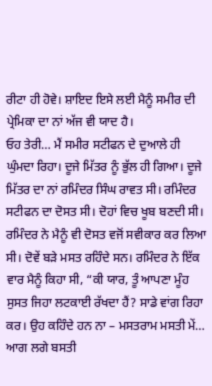ਰੀਟਾ ਹੀ ਹੋਵੇ। ਸ਼ਾਇਦ ਇਸੇ ਲਈ ਮੈਨੂੰ ਸਮੀਰ ਦੀ ਪ੍ਰੇਮਿਕਾ ਦਾ ਨਾਂ ਅੱਜ ਵੀ ਯਾਦ ਹੈ।
ਓਹ ਤੇਰੀ… ਮੈਂ ਸਮੀਰ ਸਟੀਫਨ ਦੇ ਦੁਆਲੇ ਹੀ ਘੁੰਮਦਾ ਰਿਹਾ। ਦੂਜੇ ਮਿੱਤਰ ਨੂੰ ਭੁੱਲ ਹੀ ਗਿਆ। ਦੂਜੇ ਮਿੱਤਰ ਦਾ ਨਾਂ ਰਮਿੰਦਰ ਸਿੰਘ ਰਾਵਤ ਸੀ। ਰਮਿੰਦਰ ਸਟੀਫਨ ਦਾ ਦੋਸਤ ਸੀ। ਦੋਹਾਂ ਵਿਚ ਖੂਬ ਬਣਦੀ ਸੀ। ਰਮਿੰਦਰ ਨੇ ਮੈਨੂੰ ਵੀ ਦੋਸਤ ਵਜੋਂ ਸਵੀਕਾਰ ਕਰ ਲਿਆ ਸੀ। ਦੋਵੇਂ ਬੜੇ ਮਸਤ ਰਹਿੰਦੇ ਸਨ। ਰਮਿੰਦਰ ਨੇ ਇੱਕ ਵਾਰ ਮੈਨੂੰ ਕਿਹਾ ਸੀ, “ਕੀ ਯਾਰ, ਤੂੰ ਆਪਣਾ ਮੂੰਹ ਸੁਸਤ ਜਿਹਾ ਲਟਕਾਈ ਰੱਖਦਾ ਹੈਂ? ਸਾਡੇ ਵਾਂਗ ਰਿਹਾ ਕਰ। ਉਹ ਕਹਿੰਦੇ ਹਨ ਨਾ – ਮਸਤਰਾਮ ਮਸਤੀ ਮੇਂ… ਆਗ ਲਗੇ ਬਸਤੀ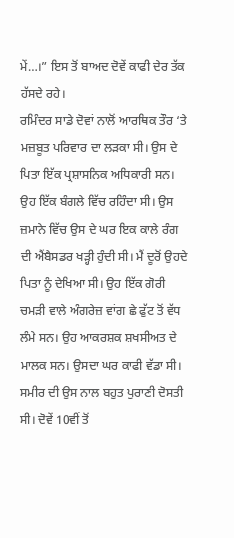ਮੇਂ…।” ਇਸ ਤੋਂ ਬਾਅਦ ਦੋਵੇਂ ਕਾਫੀ ਦੇਰ ਤੱਕ ਹੱਸਦੇ ਰਹੇ।
ਰਮਿੰਦਰ ਸਾਡੇ ਦੋਵਾਂ ਨਾਲੋਂ ਆਰਥਿਕ ਤੌਰ ‘ਤੇ ਮਜ਼ਬੂਤ ਪਰਿਵਾਰ ਦਾ ਲੜਕਾ ਸੀ। ਉਸ ਦੇ ਪਿਤਾ ਇੱਕ ਪ੍ਰਸ਼ਾਸਨਿਕ ਅਧਿਕਾਰੀ ਸਨ। ਉਹ ਇੱਕ ਬੰਗਲੇ ਵਿੱਚ ਰਹਿੰਦਾ ਸੀ। ਉਸ ਜ਼ਮਾਨੇ ਵਿੱਚ ਉਸ ਦੇ ਘਰ ਇਕ ਕਾਲੇ ਰੰਗ ਦੀ ਐਂਬੈਸਡਰ ਖੜ੍ਹੀ ਹੁੰਦੀ ਸੀ। ਮੈਂ ਦੂਰੋਂ ਉਹਦੇ ਪਿਤਾ ਨੂੰ ਦੇਖਿਆ ਸੀ। ਉਹ ਇੱਕ ਗੋਰੀ ਚਮੜੀ ਵਾਲੇ ਅੰਗਰੇਜ਼ ਵਾਂਗ ਛੇ ਫੁੱਟ ਤੋਂ ਵੱਧ ਲੰਮੇ ਸਨ। ਉਹ ਆਕਰਸ਼ਕ ਸ਼ਖਸੀਅਤ ਦੇ ਮਾਲਕ ਸਨ। ਉਸਦਾ ਘਰ ਕਾਫੀ ਵੱਡਾ ਸੀ। ਸਮੀਰ ਦੀ ਉਸ ਨਾਲ ਬਹੁਤ ਪੁਰਾਣੀ ਦੋਸਤੀ ਸੀ। ਦੋਵੇਂ 10ਵੀਂ ਤੋਂ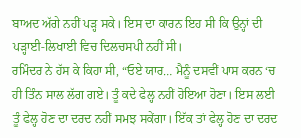ਬਾਅਦ ਅੱਗੇ ਨਹੀਂ ਪੜ੍ਹ ਸਕੇ। ਇਸ ਦਾ ਕਾਰਨ ਇਹ ਸੀ ਕਿ ਉਨ੍ਹਾਂ ਦੀ ਪੜ੍ਹਾਈ-ਲਿਖਾਈ ਵਿਚ ਦਿਲਚਸਪੀ ਨਹੀਂ ਸੀ।
ਰਮਿੰਦਰ ਨੇ ਹੱਸ ਕੇ ਕਿਹਾ ਸੀ, “ਓਏ ਯਾਰ… ਮੈਨੂੰ ਦਸਵੀਂ ਪਾਸ ਕਰਨ ‘ਚ ਹੀ ਤਿੰਨ ਸਾਲ ਲੱਗ ਗਏ। ਤੂੰ ਕਦੇ ਫੇਲ੍ਹ ਨਹੀਂ ਹੋਇਆ ਹੋਣਾ। ਇਸ ਲਈ ਤੂੰ ਫੇਲ੍ਹ ਹੋਣ ਦਾ ਦਰਦ ਨਹੀਂ ਸਮਝ ਸਕੇਂਗਾ। ਇੱਕ ਤਾਂ ਫੇਲ੍ਹ ਹੋਣ ਦਾ ਦਰਦ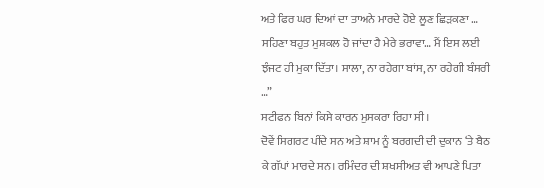ਅਤੇ ਫਿਰ ਘਰ ਦਿਆਂ ਦਾ ਤਾਅਨੇ ਮਾਰਦੇ ਹੋਏ ਲੂਣ ਛਿੜਕਣਾ … ਸਹਿਣਾ ਬਹੁਤ ਮੁਸ਼ਕਲ ਹੋ ਜਾਂਦਾ ਹੈ ਮੇਰੇ ਭਰਾਵਾ… ਮੈਂ ਇਸ ਲਈ ਝੰਜਟ ਹੀ ਮੁਕਾ ਦਿੱਤਾ। ਸਾਲਾ, ਨਾ ਰਹੇਗਾ ਬਾਂਸ, ਨਾ ਰਹੇਗੀ ਬੰਸਰੀ …”
ਸਟੀਫਨ ਬਿਨਾਂ ਕਿਸੇ ਕਾਰਨ ਮੁਸਕਰਾ ਰਿਹਾ ਸੀ।
ਦੋਵੇਂ ਸਿਗਰਟ ਪੀਂਦੇ ਸਨ ਅਤੇ ਸ਼ਾਮ ਨੂੰ ਬਰਗਦੀ ਦੀ ਦੁਕਾਨ ‘ਤੇ ਬੈਠ ਕੇ ਗੱਪਾਂ ਮਾਰਦੇ ਸਨ। ਰਮਿੰਦਰ ਦੀ ਸ਼ਖਸੀਅਤ ਵੀ ਆਪਣੇ ਪਿਤਾ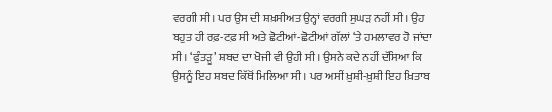ਵਰਗੀ ਸੀ। ਪਰ ਉਸ ਦੀ ਸ਼ਖ਼ਸੀਅਤ ਉਨ੍ਹਾਂ ਵਰਗੀ ਸੁਘੜ ਨਹੀਂ ਸੀ। ਉਹ ਬਹੁਤ ਹੀ ਰਫ਼-ਟਫ਼ ਸੀ ਅਤੇ ਛੋਟੀਆਂ-ਛੋਟੀਆਂ ਗੱਲਾਂ ‘ਤੇ ਹਮਲਾਵਰ ਹੋ ਜਾਂਦਾ ਸੀ। ‘ਫੁੰਤੜੂ’ ਸ਼ਬਦ ਦਾ ਖੋਜੀ ਵੀ ਉਹੀ ਸੀ। ਉਸਨੇ ਕਦੇ ਨਹੀਂ ਦੱਸਿਆ ਕਿ ਉਸਨੂੰ ਇਹ ਸ਼ਬਦ ਕਿੱਥੋਂ ਮਿਲਿਆ ਸੀ। ਪਰ ਅਸੀਂ ਖ਼ੁਸ਼ੀ-ਖ਼ੁਸ਼ੀ ਇਹ ਖ਼ਿਤਾਬ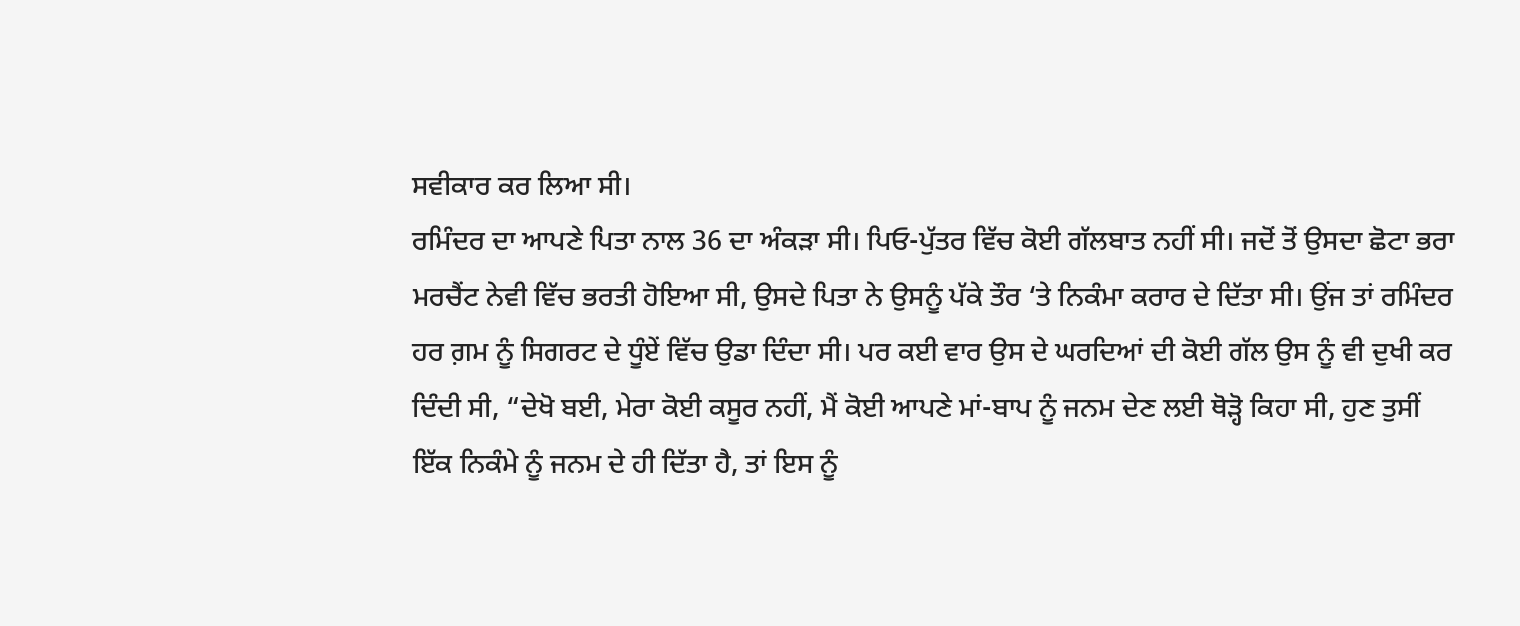ਸਵੀਕਾਰ ਕਰ ਲਿਆ ਸੀ।
ਰਮਿੰਦਰ ਦਾ ਆਪਣੇ ਪਿਤਾ ਨਾਲ 36 ਦਾ ਅੰਕੜਾ ਸੀ। ਪਿਓ-ਪੁੱਤਰ ਵਿੱਚ ਕੋਈ ਗੱਲਬਾਤ ਨਹੀਂ ਸੀ। ਜਦੋਂ ਤੋਂ ਉਸਦਾ ਛੋਟਾ ਭਰਾ ਮਰਚੈਂਟ ਨੇਵੀ ਵਿੱਚ ਭਰਤੀ ਹੋਇਆ ਸੀ, ਉਸਦੇ ਪਿਤਾ ਨੇ ਉਸਨੂੰ ਪੱਕੇ ਤੌਰ ‘ਤੇ ਨਿਕੰਮਾ ਕਰਾਰ ਦੇ ਦਿੱਤਾ ਸੀ। ਉਂਜ ਤਾਂ ਰਮਿੰਦਰ ਹਰ ਗ਼ਮ ਨੂੰ ਸਿਗਰਟ ਦੇ ਧੂੰਏਂ ਵਿੱਚ ਉਡਾ ਦਿੰਦਾ ਸੀ। ਪਰ ਕਈ ਵਾਰ ਉਸ ਦੇ ਘਰਦਿਆਂ ਦੀ ਕੋਈ ਗੱਲ ਉਸ ਨੂੰ ਵੀ ਦੁਖੀ ਕਰ ਦਿੰਦੀ ਸੀ, “ਦੇਖੋ ਬਈ, ਮੇਰਾ ਕੋਈ ਕਸੂਰ ਨਹੀਂ, ਮੈਂ ਕੋਈ ਆਪਣੇ ਮਾਂ-ਬਾਪ ਨੂੰ ਜਨਮ ਦੇਣ ਲਈ ਥੋੜ੍ਹੋ ਕਿਹਾ ਸੀ, ਹੁਣ ਤੁਸੀਂ ਇੱਕ ਨਿਕੰਮੇ ਨੂੰ ਜਨਮ ਦੇ ਹੀ ਦਿੱਤਾ ਹੈ, ਤਾਂ ਇਸ ਨੂੰ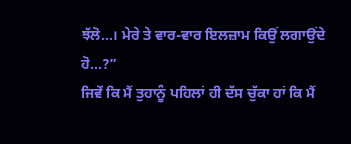ਝੱਲੋ…। ਮੇਰੇ ਤੇ ਵਾਰ-ਵਾਰ ਇਲਜ਼ਾਮ ਕਿਉਂ ਲਗਾਉਂਦੇ ਹੋ…?”
ਜਿਵੇਂ ਕਿ ਮੈਂ ਤੁਹਾਨੂੰ ਪਹਿਲਾਂ ਹੀ ਦੱਸ ਚੁੱਕਾ ਹਾਂ ਕਿ ਮੈਂ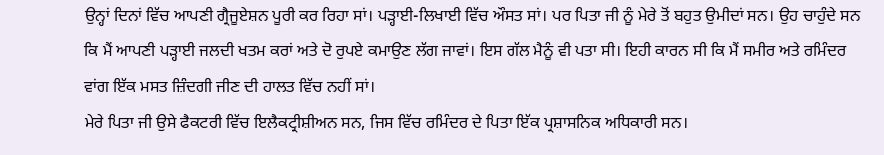ਉਨ੍ਹਾਂ ਦਿਨਾਂ ਵਿੱਚ ਆਪਣੀ ਗ੍ਰੈਜੂਏਸ਼ਨ ਪੂਰੀ ਕਰ ਰਿਹਾ ਸਾਂ। ਪੜ੍ਹਾਈ-ਲਿਖਾਈ ਵਿੱਚ ਔਸਤ ਸਾਂ। ਪਰ ਪਿਤਾ ਜੀ ਨੂੰ ਮੇਰੇ ਤੋਂ ਬਹੁਤ ਉਮੀਦਾਂ ਸਨ। ਉਹ ਚਾਹੁੰਦੇ ਸਨ ਕਿ ਮੈਂ ਆਪਣੀ ਪੜ੍ਹਾਈ ਜਲਦੀ ਖਤਮ ਕਰਾਂ ਅਤੇ ਦੋ ਰੁਪਏ ਕਮਾਉਣ ਲੱਗ ਜਾਵਾਂ। ਇਸ ਗੱਲ ਮੈਨੂੰ ਵੀ ਪਤਾ ਸੀ। ਇਹੀ ਕਾਰਨ ਸੀ ਕਿ ਮੈਂ ਸਮੀਰ ਅਤੇ ਰਮਿੰਦਰ ਵਾਂਗ ਇੱਕ ਮਸਤ ਜ਼ਿੰਦਗੀ ਜੀਣ ਦੀ ਹਾਲਤ ਵਿੱਚ ਨਹੀਂ ਸਾਂ।
ਮੇਰੇ ਪਿਤਾ ਜੀ ਉਸੇ ਫੈਕਟਰੀ ਵਿੱਚ ਇਲੈਕਟ੍ਰੀਸ਼ੀਅਨ ਸਨ, ਜਿਸ ਵਿੱਚ ਰਮਿੰਦਰ ਦੇ ਪਿਤਾ ਇੱਕ ਪ੍ਰਸ਼ਾਸਨਿਕ ਅਧਿਕਾਰੀ ਸਨ।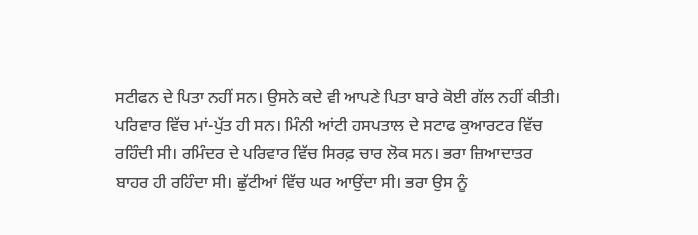ਸਟੀਫਨ ਦੇ ਪਿਤਾ ਨਹੀਂ ਸਨ। ਉਸਨੇ ਕਦੇ ਵੀ ਆਪਣੇ ਪਿਤਾ ਬਾਰੇ ਕੋਈ ਗੱਲ ਨਹੀਂ ਕੀਤੀ। ਪਰਿਵਾਰ ਵਿੱਚ ਮਾਂ-ਪੁੱਤ ਹੀ ਸਨ। ਮਿੰਨੀ ਆਂਟੀ ਹਸਪਤਾਲ ਦੇ ਸਟਾਫ ਕੁਆਰਟਰ ਵਿੱਚ ਰਹਿੰਦੀ ਸੀ। ਰਮਿੰਦਰ ਦੇ ਪਰਿਵਾਰ ਵਿੱਚ ਸਿਰਫ਼ ਚਾਰ ਲੋਕ ਸਨ। ਭਰਾ ਜ਼ਿਆਦਾਤਰ ਬਾਹਰ ਹੀ ਰਹਿੰਦਾ ਸੀ। ਛੁੱਟੀਆਂ ਵਿੱਚ ਘਰ ਆਉਂਦਾ ਸੀ। ਭਰਾ ਉਸ ਨੂੰ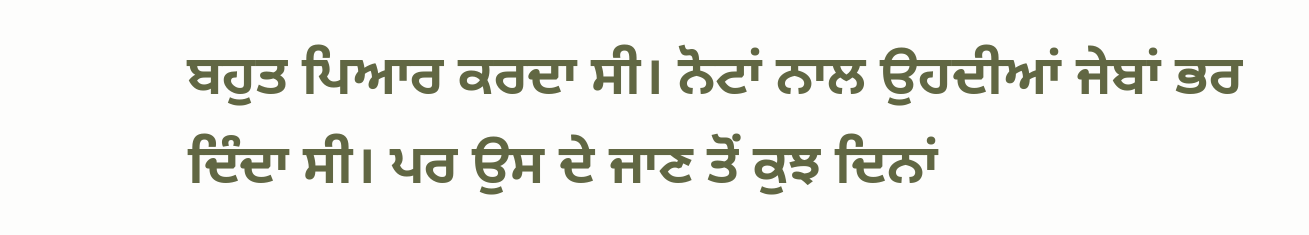ਬਹੁਤ ਪਿਆਰ ਕਰਦਾ ਸੀ। ਨੋਟਾਂ ਨਾਲ ਉਹਦੀਆਂ ਜੇਬਾਂ ਭਰ ਦਿੰਦਾ ਸੀ। ਪਰ ਉਸ ਦੇ ਜਾਣ ਤੋਂ ਕੁਝ ਦਿਨਾਂ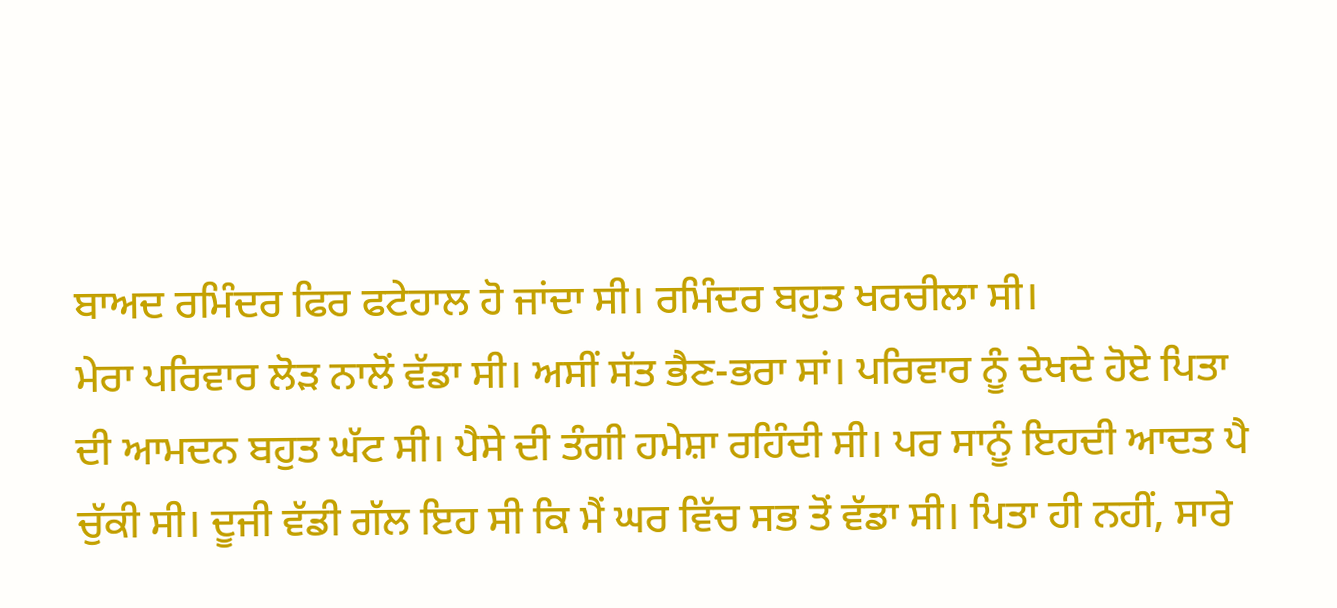ਬਾਅਦ ਰਮਿੰਦਰ ਫਿਰ ਫਟੇਹਾਲ ਹੋ ਜਾਂਦਾ ਸੀ। ਰਮਿੰਦਰ ਬਹੁਤ ਖਰਚੀਲਾ ਸੀ।
ਮੇਰਾ ਪਰਿਵਾਰ ਲੋੜ ਨਾਲੋਂ ਵੱਡਾ ਸੀ। ਅਸੀਂ ਸੱਤ ਭੈਣ-ਭਰਾ ਸਾਂ। ਪਰਿਵਾਰ ਨੂੰ ਦੇਖਦੇ ਹੋਏ ਪਿਤਾ ਦੀ ਆਮਦਨ ਬਹੁਤ ਘੱਟ ਸੀ। ਪੈਸੇ ਦੀ ਤੰਗੀ ਹਮੇਸ਼ਾ ਰਹਿੰਦੀ ਸੀ। ਪਰ ਸਾਨੂੰ ਇਹਦੀ ਆਦਤ ਪੈ ਚੁੱਕੀ ਸੀ। ਦੂਜੀ ਵੱਡੀ ਗੱਲ ਇਹ ਸੀ ਕਿ ਮੈਂ ਘਰ ਵਿੱਚ ਸਭ ਤੋਂ ਵੱਡਾ ਸੀ। ਪਿਤਾ ਹੀ ਨਹੀਂ, ਸਾਰੇ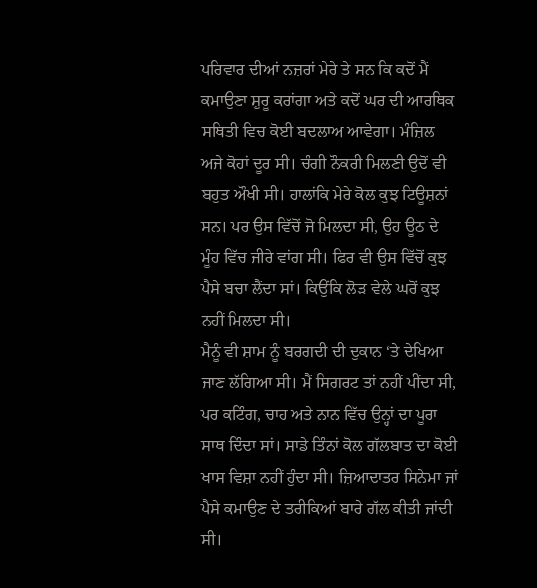ਪਰਿਵਾਰ ਦੀਆਂ ਨਜ਼ਰਾਂ ਮੇਰੇ ਤੇ ਸਨ ਕਿ ਕਦੋਂ ਮੈਂ ਕਮਾਉਣਾ ਸ਼ੁਰੂ ਕਰਾਂਗਾ ਅਤੇ ਕਦੋਂ ਘਰ ਦੀ ਆਰਥਿਕ ਸਥਿਤੀ ਵਿਚ ਕੋਈ ਬਦਲਾਅ ਆਵੇਗਾ। ਮੰਜ਼ਿਲ ਅਜੇ ਕੋਹਾਂ ਦੂਰ ਸੀ। ਚੰਗੀ ਨੌਕਰੀ ਮਿਲਣੀ ਉਦੋਂ ਵੀ ਬਹੁਤ ਔਖੀ ਸੀ। ਹਾਲਾਂਕਿ ਮੇਰੇ ਕੋਲ ਕੁਝ ਟਿਊਸ਼ਨਾਂ ਸਨ। ਪਰ ਉਸ ਵਿੱਚੋਂ ਜੋ ਮਿਲਦਾ ਸੀ, ਉਹ ਊਠ ਦੇ ਮੂੰਹ ਵਿੱਚ ਜੀਰੇ ਵਾਂਗ ਸੀ। ਫਿਰ ਵੀ ਉਸ ਵਿੱਚੋਂ ਕੁਝ ਪੈਸੇ ਬਚਾ ਲੈਂਦਾ ਸਾਂ। ਕਿਉਂਕਿ ਲੋੜ ਵੇਲੇ ਘਰੋਂ ਕੁਝ ਨਹੀਂ ਮਿਲਦਾ ਸੀ।
ਮੈਨੂੰ ਵੀ ਸ਼ਾਮ ਨੂੰ ਬਰਗਦੀ ਦੀ ਦੁਕਾਨ ‘ਤੇ ਦੇਖਿਆ ਜਾਣ ਲੱਗਿਆ ਸੀ। ਮੈਂ ਸਿਗਰਟ ਤਾਂ ਨਹੀਂ ਪੀਂਦਾ ਸੀ, ਪਰ ਕਟਿੰਗ, ਚਾਹ ਅਤੇ ਨਾਨ ਵਿੱਚ ਉਨ੍ਹਾਂ ਦਾ ਪੂਰਾ ਸਾਥ ਦਿੰਦਾ ਸਾਂ। ਸਾਡੇ ਤਿੰਨਾਂ ਕੋਲ ਗੱਲਬਾਤ ਦਾ ਕੋਈ ਖਾਸ ਵਿਸ਼ਾ ਨਹੀਂ ਹੁੰਦਾ ਸੀ। ਜ਼ਿਆਦਾਤਰ ਸਿਨੇਮਾ ਜਾਂ ਪੈਸੇ ਕਮਾਉਣ ਦੇ ਤਰੀਕਿਆਂ ਬਾਰੇ ਗੱਲ ਕੀਤੀ ਜਾਂਦੀ ਸੀ।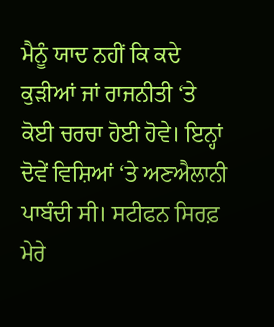ਮੈਨੂੰ ਯਾਦ ਨਹੀਂ ਕਿ ਕਦੇ ਕੁੜੀਆਂ ਜਾਂ ਰਾਜਨੀਤੀ ‘ਤੇ ਕੋਈ ਚਰਚਾ ਹੋਈ ਹੋਵੇ। ਇਨ੍ਹਾਂ ਦੋਵੇਂ ਵਿਸ਼ਿਆਂ ‘ਤੇ ਅਣਐਲਾਨੀ ਪਾਬੰਦੀ ਸੀ। ਸਟੀਫਨ ਸਿਰਫ਼ ਮੇਰੇ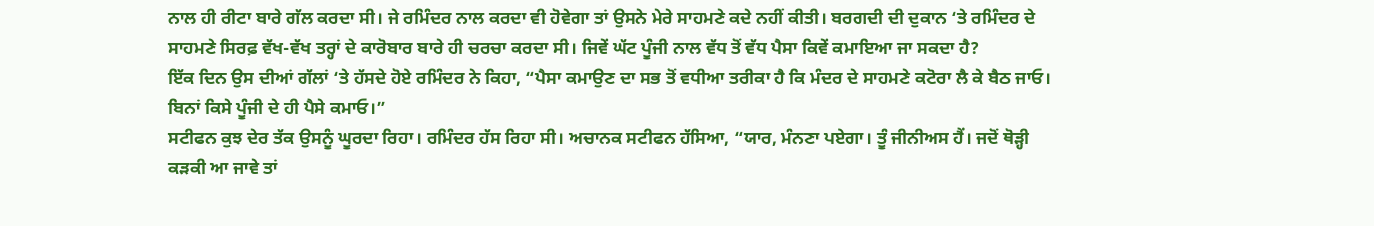ਨਾਲ ਹੀ ਰੀਟਾ ਬਾਰੇ ਗੱਲ ਕਰਦਾ ਸੀ। ਜੇ ਰਮਿੰਦਰ ਨਾਲ ਕਰਦਾ ਵੀ ਹੋਵੇਗਾ ਤਾਂ ਉਸਨੇ ਮੇਰੇ ਸਾਹਮਣੇ ਕਦੇ ਨਹੀਂ ਕੀਤੀ। ਬਰਗਦੀ ਦੀ ਦੁਕਾਨ ‘ਤੇ ਰਮਿੰਦਰ ਦੇ ਸਾਹਮਣੇ ਸਿਰਫ਼ ਵੱਖ-ਵੱਖ ਤਰ੍ਹਾਂ ਦੇ ਕਾਰੋਬਾਰ ਬਾਰੇ ਹੀ ਚਰਚਾ ਕਰਦਾ ਸੀ। ਜਿਵੇਂ ਘੱਟ ਪੂੰਜੀ ਨਾਲ ਵੱਧ ਤੋਂ ਵੱਧ ਪੈਸਾ ਕਿਵੇਂ ਕਮਾਇਆ ਜਾ ਸਕਦਾ ਹੈ?
ਇੱਕ ਦਿਨ ਉਸ ਦੀਆਂ ਗੱਲਾਂ ‘ਤੇ ਹੱਸਦੇ ਹੋਏ ਰਮਿੰਦਰ ਨੇ ਕਿਹਾ, “ਪੈਸਾ ਕਮਾਉਣ ਦਾ ਸਭ ਤੋਂ ਵਧੀਆ ਤਰੀਕਾ ਹੈ ਕਿ ਮੰਦਰ ਦੇ ਸਾਹਮਣੇ ਕਟੋਰਾ ਲੈ ਕੇ ਬੈਠ ਜਾਓ। ਬਿਨਾਂ ਕਿਸੇ ਪੂੰਜੀ ਦੇ ਹੀ ਪੈਸੇ ਕਮਾਓ।”
ਸਟੀਫਨ ਕੁਝ ਦੇਰ ਤੱਕ ਉਸਨੂੰ ਘੂਰਦਾ ਰਿਹਾ। ਰਮਿੰਦਰ ਹੱਸ ਰਿਹਾ ਸੀ। ਅਚਾਨਕ ਸਟੀਫਨ ਹੱਸਿਆ, “ਯਾਰ, ਮੰਨਣਾ ਪਏਗਾ। ਤੂੰ ਜੀਨੀਅਸ ਹੈਂ। ਜਦੋਂ ਥੋੜ੍ਹੀ ਕੜਕੀ ਆ ਜਾਵੇ ਤਾਂ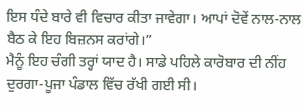ਇਸ ਧੰਦੇ ਬਾਰੇ ਵੀ ਵਿਚਾਰ ਕੀਤਾ ਜਾਵੇਗਾ। ਆਪਾਂ ਦੋਵੇਂ ਨਾਲ-ਨਾਲ ਬੈਠ ਕੇ ਇਹ ਬਿਜ਼ਨਸ ਕਰਾਂਗੇ।”
ਮੈਨੂੰ ਇਹ ਚੰਗੀ ਤਰ੍ਹਾਂ ਯਾਦ ਹੈ। ਸਾਡੇ ਪਹਿਲੇ ਕਾਰੋਬਾਰ ਦੀ ਨੀਂਹ ਦੁਰਗਾ-ਪੂਜਾ ਪੰਡਾਲ ਵਿੱਚ ਰੱਖੀ ਗਈ ਸੀ।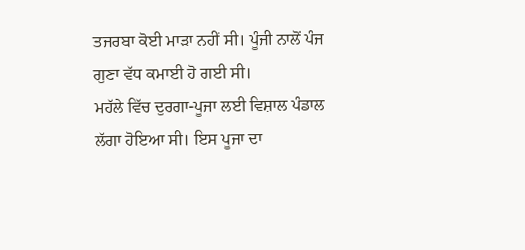ਤਜਰਬਾ ਕੋਈ ਮਾੜਾ ਨਹੀਂ ਸੀ। ਪੂੰਜੀ ਨਾਲੋਂ ਪੰਜ ਗੁਣਾ ਵੱਧ ਕਮਾਈ ਹੋ ਗਈ ਸੀ।
ਮਹੱਲੇ ਵਿੱਚ ਦੁਰਗਾ-ਪੂਜਾ ਲਈ ਵਿਸ਼ਾਲ ਪੰਡਾਲ ਲੱਗਾ ਹੋਇਆ ਸੀ। ਇਸ ਪੂਜਾ ਦਾ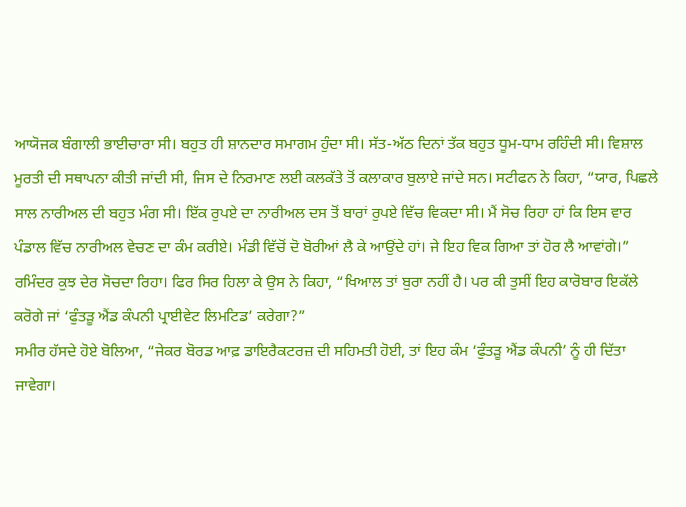ਆਯੋਜਕ ਬੰਗਾਲੀ ਭਾਈਚਾਰਾ ਸੀ। ਬਹੁਤ ਹੀ ਸ਼ਾਨਦਾਰ ਸਮਾਗਮ ਹੁੰਦਾ ਸੀ। ਸੱਤ-ਅੱਠ ਦਿਨਾਂ ਤੱਕ ਬਹੁਤ ਧੂਮ-ਧਾਮ ਰਹਿੰਦੀ ਸੀ। ਵਿਸ਼ਾਲ ਮੂਰਤੀ ਦੀ ਸਥਾਪਨਾ ਕੀਤੀ ਜਾਂਦੀ ਸੀ, ਜਿਸ ਦੇ ਨਿਰਮਾਣ ਲਈ ਕਲਕੱਤੇ ਤੋਂ ਕਲਾਕਾਰ ਬੁਲਾਏ ਜਾਂਦੇ ਸਨ। ਸਟੀਫਨ ਨੇ ਕਿਹਾ, “ਯਾਰ, ਪਿਛਲੇ ਸਾਲ ਨਾਰੀਅਲ ਦੀ ਬਹੁਤ ਮੰਗ ਸੀ। ਇੱਕ ਰੁਪਏ ਦਾ ਨਾਰੀਅਲ ਦਸ ਤੋਂ ਬਾਰਾਂ ਰੁਪਏ ਵਿੱਚ ਵਿਕਦਾ ਸੀ। ਮੈਂ ਸੋਚ ਰਿਹਾ ਹਾਂ ਕਿ ਇਸ ਵਾਰ ਪੰਡਾਲ ਵਿੱਚ ਨਾਰੀਅਲ ਵੇਚਣ ਦਾ ਕੰਮ ਕਰੀਏ। ਮੰਡੀ ਵਿੱਚੋਂ ਦੋ ਬੋਰੀਆਂ ਲੈ ਕੇ ਆਉਂਦੇ ਹਾਂ। ਜੇ ਇਹ ਵਿਕ ਗਿਆ ਤਾਂ ਹੋਰ ਲੈ ਆਵਾਂਗੇ।”
ਰਮਿੰਦਰ ਕੁਝ ਦੇਰ ਸੋਚਦਾ ਰਿਹਾ। ਫਿਰ ਸਿਰ ਹਿਲਾ ਕੇ ਉਸ ਨੇ ਕਿਹਾ, “ਖਿਆਲ ਤਾਂ ਬੁਰਾ ਨਹੀਂ ਹੈ। ਪਰ ਕੀ ਤੁਸੀਂ ਇਹ ਕਾਰੋਬਾਰ ਇਕੱਲੇ ਕਰੋਗੇ ਜਾਂ ‘ਫੁੰਤੜੂ ਐਂਡ ਕੰਪਨੀ ਪ੍ਰਾਈਵੇਟ ਲਿਮਟਿਡ’ ਕਰੇਗਾ?”
ਸਮੀਰ ਹੱਸਦੇ ਹੋਏ ਬੋਲਿਆ, “ਜੇਕਰ ਬੋਰਡ ਆਫ਼ ਡਾਇਰੈਕਟਰਜ਼ ਦੀ ਸਹਿਮਤੀ ਹੋਈ, ਤਾਂ ਇਹ ਕੰਮ ‘ਫੁੰਤੜੂ ਐਂਡ ਕੰਪਨੀ’ ਨੂੰ ਹੀ ਦਿੱਤਾ ਜਾਵੇਗਾ।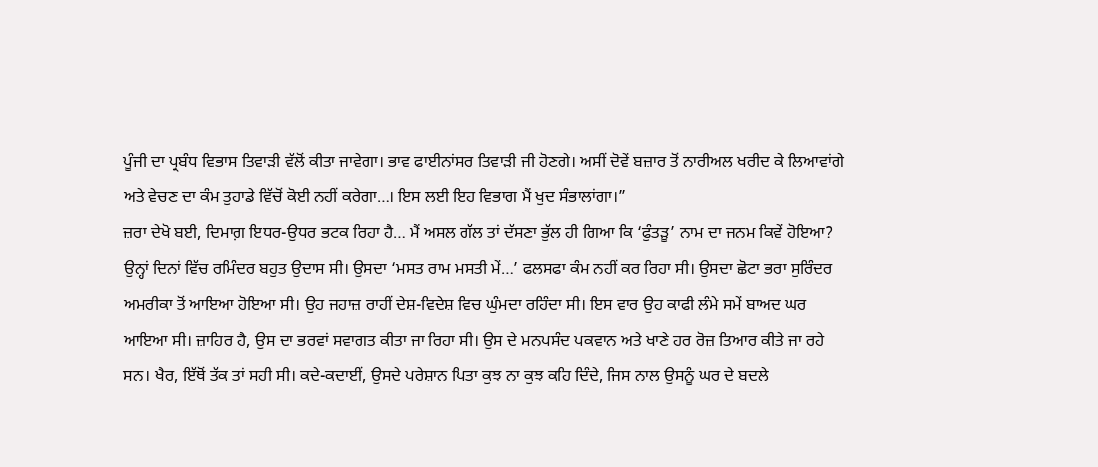ਪੂੰਜੀ ਦਾ ਪ੍ਰਬੰਧ ਵਿਭਾਸ ਤਿਵਾੜੀ ਵੱਲੋਂ ਕੀਤਾ ਜਾਵੇਗਾ। ਭਾਵ ਫਾਈਨਾਂਸਰ ਤਿਵਾੜੀ ਜੀ ਹੋਣਗੇ। ਅਸੀਂ ਦੋਵੇਂ ਬਜ਼ਾਰ ਤੋਂ ਨਾਰੀਅਲ ਖਰੀਦ ਕੇ ਲਿਆਵਾਂਗੇ ਅਤੇ ਵੇਚਣ ਦਾ ਕੰਮ ਤੁਹਾਡੇ ਵਿੱਚੋਂ ਕੋਈ ਨਹੀਂ ਕਰੇਗਾ…। ਇਸ ਲਈ ਇਹ ਵਿਭਾਗ ਮੈਂ ਖੁਦ ਸੰਭਾਲਾਂਗਾ।”
ਜ਼ਰਾ ਦੇਖੋ ਬਈ, ਦਿਮਾਗ਼ ਇਧਰ-ਉਧਰ ਭਟਕ ਰਿਹਾ ਹੈ… ਮੈਂ ਅਸਲ ਗੱਲ ਤਾਂ ਦੱਸਣਾ ਭੁੱਲ ਹੀ ਗਿਆ ਕਿ ‘ਫੁੰਤੜੂ’ ਨਾਮ ਦਾ ਜਨਮ ਕਿਵੇਂ ਹੋਇਆ? ਉਨ੍ਹਾਂ ਦਿਨਾਂ ਵਿੱਚ ਰਮਿੰਦਰ ਬਹੁਤ ਉਦਾਸ ਸੀ। ਉਸਦਾ ‘ਮਸਤ ਰਾਮ ਮਸਤੀ ਮੇਂ…’ ਫਲਸਫਾ ਕੰਮ ਨਹੀਂ ਕਰ ਰਿਹਾ ਸੀ। ਉਸਦਾ ਛੋਟਾ ਭਰਾ ਸੁਰਿੰਦਰ ਅਮਰੀਕਾ ਤੋਂ ਆਇਆ ਹੋਇਆ ਸੀ। ਉਹ ਜਹਾਜ਼ ਰਾਹੀਂ ਦੇਸ਼-ਵਿਦੇਸ਼ ਵਿਚ ਘੁੰਮਦਾ ਰਹਿੰਦਾ ਸੀ। ਇਸ ਵਾਰ ਉਹ ਕਾਫੀ ਲੰਮੇ ਸਮੇਂ ਬਾਅਦ ਘਰ ਆਇਆ ਸੀ। ਜ਼ਾਹਿਰ ਹੈ, ਉਸ ਦਾ ਭਰਵਾਂ ਸਵਾਗਤ ਕੀਤਾ ਜਾ ਰਿਹਾ ਸੀ। ਉਸ ਦੇ ਮਨਪਸੰਦ ਪਕਵਾਨ ਅਤੇ ਖਾਣੇ ਹਰ ਰੋਜ਼ ਤਿਆਰ ਕੀਤੇ ਜਾ ਰਹੇ ਸਨ। ਖੈਰ, ਇੱਥੋਂ ਤੱਕ ਤਾਂ ਸਹੀ ਸੀ। ਕਦੇ-ਕਦਾਈਂ, ਉਸਦੇ ਪਰੇਸ਼ਾਨ ਪਿਤਾ ਕੁਝ ਨਾ ਕੁਝ ਕਹਿ ਦਿੰਦੇ, ਜਿਸ ਨਾਲ ਉਸਨੂੰ ਘਰ ਦੇ ਬਦਲੇ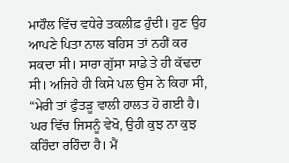ਮਾਹੌਲ ਵਿੱਚ ਵਧੇਰੇ ਤਕਲੀਫ਼ ਹੁੰਦੀ। ਹੁਣ ਉਹ ਆਪਣੇ ਪਿਤਾ ਨਾਲ ਬਹਿਸ ਤਾਂ ਨਹੀਂ ਕਰ ਸਕਦਾ ਸੀ। ਸਾਰਾ ਗੁੱਸਾ ਸਾਡੇ ਤੇ ਹੀ ਕੱਢਦਾ ਸੀ। ਅਜਿਹੇ ਹੀ ਕਿਸੇ ਪਲ ਉਸ ਨੇ ਕਿਹਾ ਸੀ, “ਮੇਰੀ ਤਾਂ ਫੁੰਤੜੂ ਵਾਲੀ ਹਾਲਤ ਹੋ ਗਈ ਹੈ। ਘਰ ਵਿੱਚ ਜਿਸਨੂੰ ਵੇਖੋ, ਉਹੀ ਕੁਝ ਨਾ ਕੁਝ ਕਹਿੰਦਾ ਰਹਿੰਦਾ ਹੈ। ਮੈਂ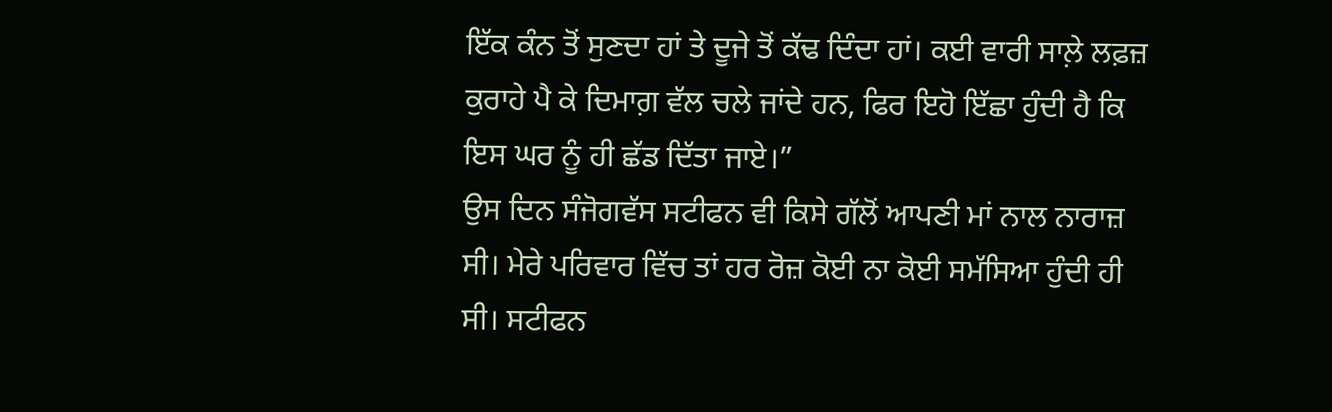ਇੱਕ ਕੰਨ ਤੋਂ ਸੁਣਦਾ ਹਾਂ ਤੇ ਦੂਜੇ ਤੋਂ ਕੱਢ ਦਿੰਦਾ ਹਾਂ। ਕਈ ਵਾਰੀ ਸਾਲ਼ੇ ਲਫ਼ਜ਼ ਕੁਰਾਹੇ ਪੈ ਕੇ ਦਿਮਾਗ਼ ਵੱਲ ਚਲੇ ਜਾਂਦੇ ਹਨ, ਫਿਰ ਇਹੋ ਇੱਛਾ ਹੁੰਦੀ ਹੈ ਕਿ ਇਸ ਘਰ ਨੂੰ ਹੀ ਛੱਡ ਦਿੱਤਾ ਜਾਏ।”
ਉਸ ਦਿਨ ਸੰਜੋਗਵੱਸ ਸਟੀਫਨ ਵੀ ਕਿਸੇ ਗੱਲੋਂ ਆਪਣੀ ਮਾਂ ਨਾਲ ਨਾਰਾਜ਼ ਸੀ। ਮੇਰੇ ਪਰਿਵਾਰ ਵਿੱਚ ਤਾਂ ਹਰ ਰੋਜ਼ ਕੋਈ ਨਾ ਕੋਈ ਸਮੱਸਿਆ ਹੁੰਦੀ ਹੀ ਸੀ। ਸਟੀਫਨ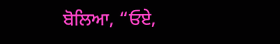ਬੋਲਿਆ, “ਓਏ,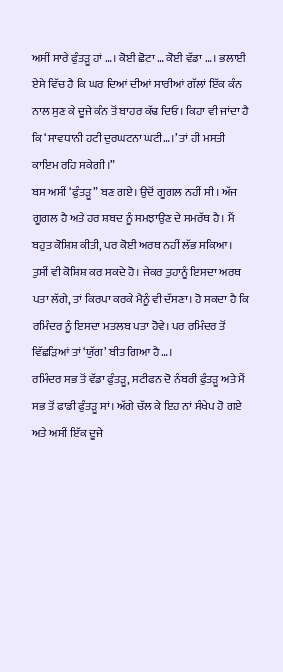ਅਸੀਂ ਸਾਰੇ ਫੁੰਤੜੂ ਹਾਂ …। ਕੋਈ ਛੋਟਾ … ਕੋਈ ਵੱਡਾ …। ਭਲਾਈ ਏਸੇ ਵਿੱਚ ਹੈ ਕਿ ਘਰ ਦਿਆਂ ਦੀਆਂ ਸਾਰੀਆਂ ਗੱਲਾਂ ਇੱਕ ਕੰਨ ਨਾਲ ਸੁਣ ਕੇ ਦੂਜੇ ਕੰਨ ਤੋਂ ਬਾਹਰ ਕੱਢ ਦਿਓ। ਕਿਹਾ ਵੀ ਜਾਂਦਾ ਹੈ ਕਿ ‘ਸਾਵਧਾਨੀ ਹਟੀ ਦੁਰਘਟਨਾ ਘਟੀ…।’ ਤਾਂ ਹੀ ਮਸਤੀ ਕਾਇਮ ਰਹਿ ਸਕੇਗੀ।”
ਬਸ ਅਸੀਂ ‘ਫੁੰਤੜੂ” ਬਣ ਗਏ। ਉਦੋਂ ਗੂਗਲ ਨਹੀਂ ਸੀ। ਅੱਜ ਗੂਗਲ ਹੈ ਅਤੇ ਹਰ ਸ਼ਬਦ ਨੂੰ ਸਮਝਾਉਣ ਦੇ ਸਮਰੱਥ ਹੈ। ਮੈਂ ਬਹੁਤ ਕੋਸ਼ਿਸ਼ ਕੀਤੀ, ਪਰ ਕੋਈ ਅਰਥ ਨਹੀਂ ਲੱਭ ਸਕਿਆ। ਤੁਸੀਂ ਵੀ ਕੋਸ਼ਿਸ਼ ਕਰ ਸਕਦੇ ਹੋ। ਜੇਕਰ ਤੁਹਾਨੂੰ ਇਸਦਾ ਅਰਥ ਪਤਾ ਲੱਗੇ, ਤਾਂ ਕਿਰਪਾ ਕਰਕੇ ਮੈਨੂੰ ਵੀ ਦੱਸਣਾ। ਹੋ ਸਕਦਾ ਹੈ ਕਿ ਰਮਿੰਦਰ ਨੂੰ ਇਸਦਾ ਮਤਲਬ ਪਤਾ ਹੋਵੇ। ਪਰ ਰਮਿੰਦਰ ਤੋਂ ਵਿੱਛੜਿਆਂ ਤਾਂ ‘ਯੁੱਗ’ ਬੀਤ ਗਿਆ ਹੈ…।
ਰਮਿੰਦਰ ਸਭ ਤੋਂ ਵੱਡਾ ਫੁੰਤੜੂ, ਸਟੀਫਨ ਦੋ ਨੰਬਰੀ ਫੁੰਤੜੂ ਅਤੇ ਮੈਂ ਸਭ ਤੋਂ ਫਾਡੀ ਫੁੰਤੜੂ ਸਾਂ। ਅੱਗੇ ਚੱਲ ਕੇ ਇਹ ਨਾਂ ਸੰਖੇਪ ਹੋ ਗਏ ਅਤੇ ਅਸੀਂ ਇੱਕ ਦੂਜੇ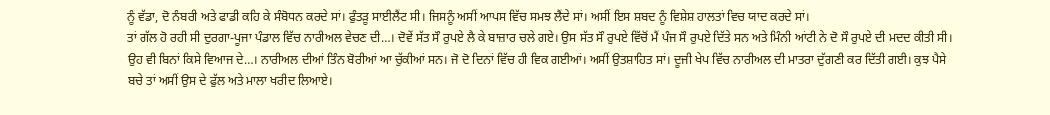ਨੂੰ ਵੱਡਾ, ਦੋ ਨੰਬਰੀ ਅਤੇ ਫਾਡੀ ਕਹਿ ਕੇ ਸੰਬੋਧਨ ਕਰਦੇ ਸਾਂ। ਫੁੰਤੜੂ ਸਾਈਲੈਂਟ ਸੀ। ਜਿਸਨੂੰ ਅਸੀਂ ਆਪਸ ਵਿੱਚ ਸਮਝ ਲੈਂਦੇ ਸਾਂ। ਅਸੀਂ ਇਸ ਸ਼ਬਦ ਨੂੰ ਵਿਸ਼ੇਸ਼ ਹਾਲਤਾਂ ਵਿਚ ਯਾਦ ਕਰਦੇ ਸਾਂ।
ਤਾਂ ਗੱਲ ਹੋ ਰਹੀ ਸੀ ਦੁਰਗਾ-ਪੂਜਾ ਪੰਡਾਲ ਵਿੱਚ ਨਾਰੀਅਲ ਵੇਚਣ ਦੀ…। ਦੋਵੇਂ ਸੱਤ ਸੌ ਰੁਪਏ ਲੈ ਕੇ ਬਾਜ਼ਾਰ ਚਲੇ ਗਏ। ਉਸ ਸੱਤ ਸੌ ਰੁਪਏ ਵਿੱਚੋਂ ਮੈਂ ਪੰਜ ਸੌ ਰੁਪਏ ਦਿੱਤੇ ਸਨ ਅਤੇ ਮਿੰਨੀ ਆਂਟੀ ਨੇ ਦੋ ਸੌ ਰੁਪਏ ਦੀ ਮਦਦ ਕੀਤੀ ਸੀ। ਉਹ ਵੀ ਬਿਨਾਂ ਕਿਸੇ ਵਿਆਜ ਦੇ…। ਨਾਰੀਅਲ ਦੀਆਂ ਤਿੰਨ ਬੋਰੀਆਂ ਆ ਚੁੱਕੀਆਂ ਸਨ। ਜੋ ਦੋ ਦਿਨਾਂ ਵਿੱਚ ਹੀ ਵਿਕ ਗਈਆਂ। ਅਸੀਂ ਉਤਸ਼ਾਹਿਤ ਸਾਂ। ਦੂਜੀ ਖੇਪ ਵਿੱਚ ਨਾਰੀਅਲ ਦੀ ਮਾਤਰਾ ਦੁੱਗਣੀ ਕਰ ਦਿੱਤੀ ਗਈ। ਕੁਝ ਪੈਸੇ ਬਚੇ ਤਾਂ ਅਸੀਂ ਉਸ ਦੇ ਫੁੱਲ ਅਤੇ ਮਾਲਾ ਖਰੀਦ ਲਿਆਏ।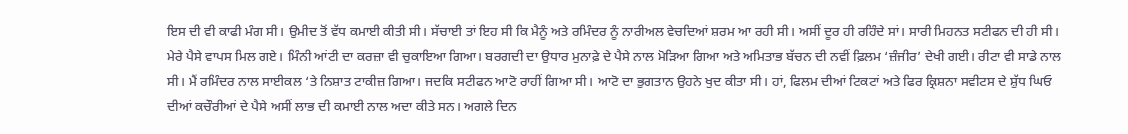ਇਸ ਦੀ ਵੀ ਕਾਫੀ ਮੰਗ ਸੀ। ਉਮੀਦ ਤੋਂ ਵੱਧ ਕਮਾਈ ਕੀਤੀ ਸੀ। ਸੱਚਾਈ ਤਾਂ ਇਹ ਸੀ ਕਿ ਮੈਨੂੰ ਅਤੇ ਰਮਿੰਦਰ ਨੂੰ ਨਾਰੀਅਲ ਵੇਚਦਿਆਂ ਸ਼ਰਮ ਆ ਰਹੀ ਸੀ। ਅਸੀਂ ਦੂਰ ਹੀ ਰਹਿੰਦੇ ਸਾਂ। ਸਾਰੀ ਮਿਹਨਤ ਸਟੀਫਨ ਦੀ ਹੀ ਸੀ। ਮੇਰੇ ਪੈਸੇ ਵਾਪਸ ਮਿਲ ਗਏ। ਮਿੰਨੀ ਆਂਟੀ ਦਾ ਕਰਜ਼ਾ ਵੀ ਚੁਕਾਇਆ ਗਿਆ। ਬਰਗਦੀ ਦਾ ਉਧਾਰ ਮੁਨਾਫ਼ੇ ਦੇ ਪੈਸੇ ਨਾਲ ਮੋੜਿਆ ਗਿਆ ਅਤੇ ਅਮਿਤਾਭ ਬੱਚਨ ਦੀ ਨਵੀਂ ਫ਼ਿਲਮ ‘ਜ਼ੰਜੀਰ’ ਦੇਖੀ ਗਈ। ਰੀਟਾ ਵੀ ਸਾਡੇ ਨਾਲ ਸੀ। ਮੈਂ ਰਮਿੰਦਰ ਨਾਲ ਸਾਈਕਲ ‘ਤੇ ਨਿਸ਼ਾਤ ਟਾਕੀਜ਼ ਗਿਆ। ਜਦਕਿ ਸਟੀਫਨ ਆਟੋ ਰਾਹੀਂ ਗਿਆ ਸੀ। ਆਟੋ ਦਾ ਭੁਗਤਾਨ ਉਹਨੇ ਖੁਦ ਕੀਤਾ ਸੀ। ਹਾਂ, ਫਿਲਮ ਦੀਆਂ ਟਿਕਟਾਂ ਅਤੇ ਫਿਰ ਕ੍ਰਿਸ਼ਨਾ ਸਵੀਟਸ ਦੇ ਸ਼ੁੱਧ ਘਿਓ ਦੀਆਂ ਕਚੌਰੀਆਂ ਦੇ ਪੈਸੇ ਅਸੀਂ ਲਾਭ ਦੀ ਕਮਾਈ ਨਾਲ ਅਦਾ ਕੀਤੇ ਸਨ। ਅਗਲੇ ਦਿਨ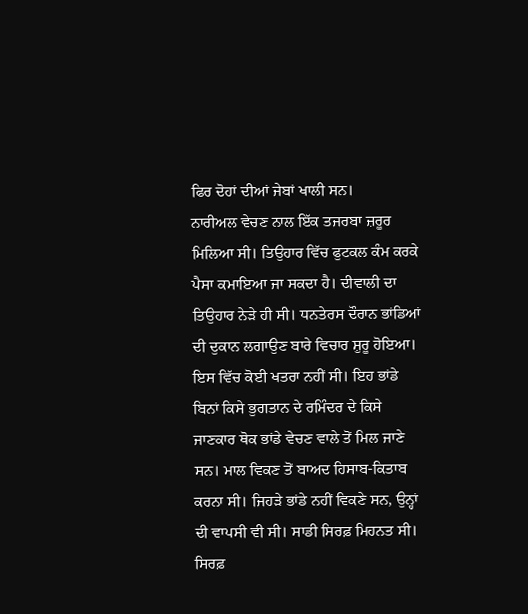ਫਿਰ ਦੋਹਾਂ ਦੀਆਂ ਜੇਬਾਂ ਖਾਲੀ ਸਨ।
ਨਾਰੀਅਲ ਵੇਚਣ ਨਾਲ ਇੱਕ ਤਜਰਬਾ ਜ਼ਰੂਰ ਮਿਲਿਆ ਸੀ। ਤਿਉਹਾਰ ਵਿੱਚ ਫੁਟਕਲ ਕੰਮ ਕਰਕੇ ਪੈਸਾ ਕਮਾਇਆ ਜਾ ਸਕਦਾ ਹੈ। ਦੀਵਾਲੀ ਦਾ ਤਿਉਹਾਰ ਨੇੜੇ ਹੀ ਸੀ। ਧਨਤੇਰਸ ਦੌਰਾਨ ਭਾਂਡਿਆਂ ਦੀ ਦੁਕਾਨ ਲਗਾਉਣ ਬਾਰੇ ਵਿਚਾਰ ਸ਼ੁਰੂ ਹੋਇਆ। ਇਸ ਵਿੱਚ ਕੋਈ ਖਤਰਾ ਨਹੀਂ ਸੀ। ਇਹ ਭਾਂਡੇ ਬਿਨਾਂ ਕਿਸੇ ਭੁਗਤਾਨ ਦੇ ਰਮਿੰਦਰ ਦੇ ਕਿਸੇ ਜਾਣਕਾਰ ਥੋਕ ਭਾਂਡੇ ਵੇਚਣ ਵਾਲੇ ਤੋਂ ਮਿਲ ਜਾਣੇ ਸਨ। ਮਾਲ ਵਿਕਣ ਤੋਂ ਬਾਅਦ ਹਿਸਾਬ-ਕਿਤਾਬ ਕਰਨਾ ਸੀ। ਜਿਹੜੇ ਭਾਂਡੇ ਨਹੀਂ ਵਿਕਣੇ ਸਨ, ਉਨ੍ਹਾਂ ਦੀ ਵਾਪਸੀ ਵੀ ਸੀ। ਸਾਡੀ ਸਿਰਫ਼ ਮਿਹਨਤ ਸੀ। ਸਿਰਫ਼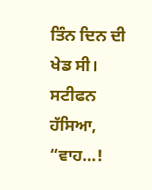ਤਿੰਨ ਦਿਨ ਦੀ ਖੇਡ ਸੀ।
ਸਟੀਫਨ ਹੱਸਿਆ, “ਵਾਹ…!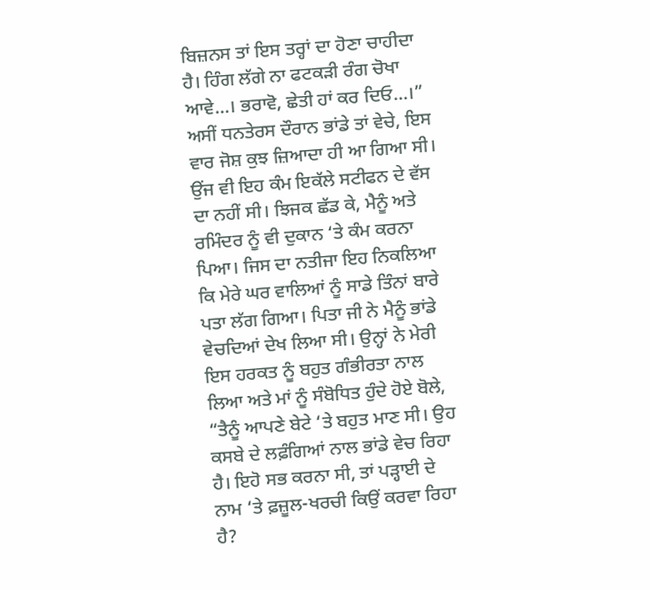ਬਿਜ਼ਨਸ ਤਾਂ ਇਸ ਤਰ੍ਹਾਂ ਦਾ ਹੋਣਾ ਚਾਹੀਦਾ ਹੈ। ਹਿੰਗ ਲੱਗੇ ਨਾ ਫਟਕੜੀ ਰੰਗ ਚੋਖਾ ਆਵੇ…। ਭਰਾਵੋ, ਛੇਤੀ ਹਾਂ ਕਰ ਦਿਓ…।”
ਅਸੀਂ ਧਨਤੇਰਸ ਦੌਰਾਨ ਭਾਂਡੇ ਤਾਂ ਵੇਚੇ, ਇਸ ਵਾਰ ਜੋਸ਼ ਕੁਝ ਜ਼ਿਆਦਾ ਹੀ ਆ ਗਿਆ ਸੀ। ਉਂਜ ਵੀ ਇਹ ਕੰਮ ਇਕੱਲੇ ਸਟੀਫਨ ਦੇ ਵੱਸ ਦਾ ਨਹੀਂ ਸੀ। ਝਿਜਕ ਛੱਡ ਕੇ, ਮੈਨੂੰ ਅਤੇ ਰਮਿੰਦਰ ਨੂੰ ਵੀ ਦੁਕਾਨ ‘ਤੇ ਕੰਮ ਕਰਨਾ ਪਿਆ। ਜਿਸ ਦਾ ਨਤੀਜਾ ਇਹ ਨਿਕਲਿਆ ਕਿ ਮੇਰੇ ਘਰ ਵਾਲਿਆਂ ਨੂੰ ਸਾਡੇ ਤਿੰਨਾਂ ਬਾਰੇ ਪਤਾ ਲੱਗ ਗਿਆ। ਪਿਤਾ ਜੀ ਨੇ ਮੈਨੂੰ ਭਾਂਡੇ ਵੇਚਦਿਆਂ ਦੇਖ ਲਿਆ ਸੀ। ਉਨ੍ਹਾਂ ਨੇ ਮੇਰੀ ਇਸ ਹਰਕਤ ਨੂੰ ਬਹੁਤ ਗੰਭੀਰਤਾ ਨਾਲ ਲਿਆ ਅਤੇ ਮਾਂ ਨੂੰ ਸੰਬੋਧਿਤ ਹੁੰਦੇ ਹੋਏ ਬੋਲੇ, “ਤੈਨੂੰ ਆਪਣੇ ਬੇਟੇ ‘ਤੇ ਬਹੁਤ ਮਾਣ ਸੀ। ਉਹ ਕਸਬੇ ਦੇ ਲਫ਼ੰਗਿਆਂ ਨਾਲ ਭਾਂਡੇ ਵੇਚ ਰਿਹਾ ਹੈ। ਇਹੋ ਸਭ ਕਰਨਾ ਸੀ, ਤਾਂ ਪੜ੍ਹਾਈ ਦੇ ਨਾਮ ‘ਤੇ ਫ਼ਜ਼ੂਲ-ਖਰਚੀ ਕਿਉਂ ਕਰਵਾ ਰਿਹਾ ਹੈ?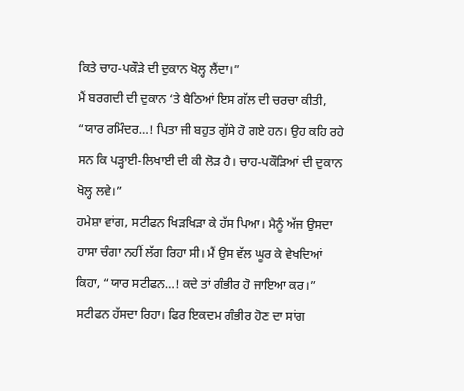ਕਿਤੇ ਚਾਹ-ਪਕੌੜੇ ਦੀ ਦੁਕਾਨ ਖੋਲ੍ਹ ਲੈਂਦਾ।”
ਮੈਂ ਬਰਗਦੀ ਦੀ ਦੁਕਾਨ ‘ਤੇ ਬੈਠਿਆਂ ਇਸ ਗੱਲ ਦੀ ਚਰਚਾ ਕੀਤੀ, “ਯਾਰ ਰਮਿੰਦਰ…! ਪਿਤਾ ਜੀ ਬਹੁਤ ਗੁੱਸੇ ਹੋ ਗਏ ਹਨ। ਉਹ ਕਹਿ ਰਹੇ ਸਨ ਕਿ ਪੜ੍ਹਾਈ-ਲਿਖਾਈ ਦੀ ਕੀ ਲੋੜ ਹੈ। ਚਾਹ-ਪਕੌੜਿਆਂ ਦੀ ਦੁਕਾਨ ਖੋਲ੍ਹ ਲਵੇ।”
ਹਮੇਸ਼ਾ ਵਾਂਗ, ਸਟੀਫਨ ਖਿੜਖਿੜਾ ਕੇ ਹੱਸ ਪਿਆ। ਮੈਨੂੰ ਅੱਜ ਉਸਦਾ ਹਾਸਾ ਚੰਗਾ ਨਹੀਂ ਲੱਗ ਰਿਹਾ ਸੀ। ਮੈਂ ਉਸ ਵੱਲ ਘੂਰ ਕੇ ਵੇਖਦਿਆਂ ਕਿਹਾ, “ਯਾਰ ਸਟੀਫਨ…! ਕਦੇ ਤਾਂ ਗੰਭੀਰ ਹੋ ਜਾਇਆ ਕਰ।” ਸਟੀਫਨ ਹੱਸਦਾ ਰਿਹਾ। ਫਿਰ ਇਕਦਮ ਗੰਭੀਰ ਹੋਣ ਦਾ ਸਾਂਗ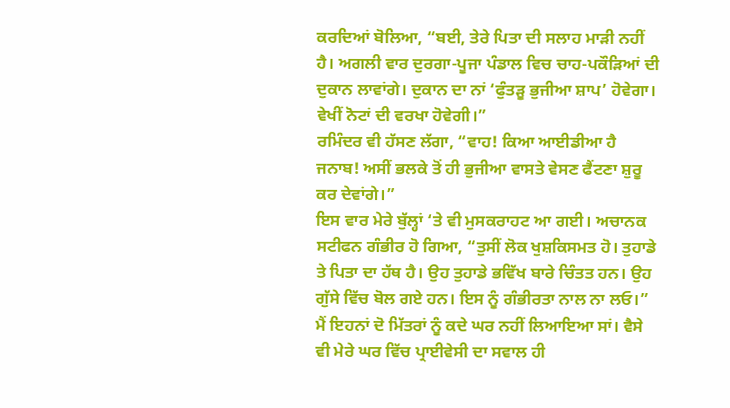ਕਰਦਿਆਂ ਬੋਲਿਆ, “ਬਈ, ਤੇਰੇ ਪਿਤਾ ਦੀ ਸਲਾਹ ਮਾੜੀ ਨਹੀਂ ਹੈ। ਅਗਲੀ ਵਾਰ ਦੁਰਗਾ-ਪੂਜਾ ਪੰਡਾਲ ਵਿਚ ਚਾਹ-ਪਕੌੜਿਆਂ ਦੀ ਦੁਕਾਨ ਲਾਵਾਂਗੇ। ਦੁਕਾਨ ਦਾ ਨਾਂ ‘ਫੁੰਤੜੂ ਭੁਜੀਆ ਸ਼ਾਪ’ ਹੋਵੇਗਾ। ਵੇਖੀਂ ਨੋਟਾਂ ਦੀ ਵਰਖਾ ਹੋਵੇਗੀ।”
ਰਮਿੰਦਰ ਵੀ ਹੱਸਣ ਲੱਗਾ, “ਵਾਹ! ਕਿਆ ਆਈਡੀਆ ਹੈ ਜਨਾਬ! ਅਸੀਂ ਭਲਕੇ ਤੋਂ ਹੀ ਭੁਜੀਆ ਵਾਸਤੇ ਵੇਸਣ ਫੈਂਟਣਾ ਸ਼ੁਰੂ ਕਰ ਦੇਵਾਂਗੇ।”
ਇਸ ਵਾਰ ਮੇਰੇ ਬੁੱਲ੍ਹਾਂ ‘ਤੇ ਵੀ ਮੁਸਕਰਾਹਟ ਆ ਗਈ। ਅਚਾਨਕ ਸਟੀਫਨ ਗੰਭੀਰ ਹੋ ਗਿਆ, “ਤੁਸੀਂ ਲੋਕ ਖੁਸ਼ਕਿਸਮਤ ਹੋ। ਤੁਹਾਡੇ ਤੇ ਪਿਤਾ ਦਾ ਹੱਥ ਹੈ। ਉਹ ਤੁਹਾਡੇ ਭਵਿੱਖ ਬਾਰੇ ਚਿੰਤਤ ਹਨ। ਉਹ ਗੁੱਸੇ ਵਿੱਚ ਬੋਲ ਗਏ ਹਨ। ਇਸ ਨੂੰ ਗੰਭੀਰਤਾ ਨਾਲ ਨਾ ਲਓ।”
ਮੈਂ ਇਹਨਾਂ ਦੋ ਮਿੱਤਰਾਂ ਨੂੰ ਕਦੇ ਘਰ ਨਹੀਂ ਲਿਆਇਆ ਸਾਂ। ਵੈਸੇ ਵੀ ਮੇਰੇ ਘਰ ਵਿੱਚ ਪ੍ਰਾਈਵੇਸੀ ਦਾ ਸਵਾਲ ਹੀ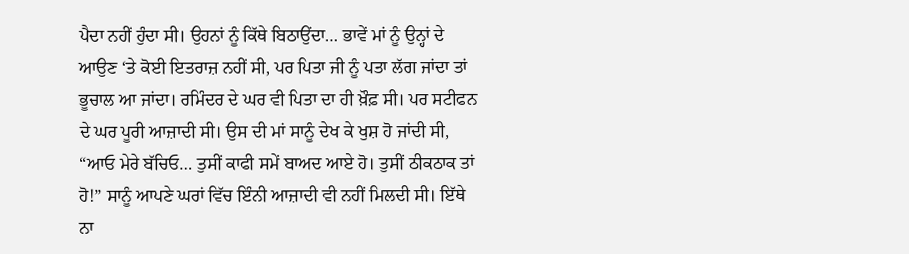ਪੈਦਾ ਨਹੀਂ ਹੁੰਦਾ ਸੀ। ਉਹਨਾਂ ਨੂੰ ਕਿੱਥੇ ਬਿਠਾਉਂਦਾ… ਭਾਵੇਂ ਮਾਂ ਨੂੰ ਉਨ੍ਹਾਂ ਦੇ ਆਉਣ ‘ਤੇ ਕੋਈ ਇਤਰਾਜ਼ ਨਹੀਂ ਸੀ, ਪਰ ਪਿਤਾ ਜੀ ਨੂੰ ਪਤਾ ਲੱਗ ਜਾਂਦਾ ਤਾਂ ਭੂਚਾਲ ਆ ਜਾਂਦਾ। ਰਮਿੰਦਰ ਦੇ ਘਰ ਵੀ ਪਿਤਾ ਦਾ ਹੀ ਖ਼ੌਫ਼ ਸੀ। ਪਰ ਸਟੀਫਨ ਦੇ ਘਰ ਪੂਰੀ ਆਜ਼ਾਦੀ ਸੀ। ਉਸ ਦੀ ਮਾਂ ਸਾਨੂੰ ਦੇਖ ਕੇ ਖੁਸ਼ ਹੋ ਜਾਂਦੀ ਸੀ, “ਆਓ ਮੇਰੇ ਬੱਚਿਓ… ਤੁਸੀਂ ਕਾਫੀ ਸਮੇਂ ਬਾਅਦ ਆਏ ਹੋ। ਤੁਸੀਂ ਠੀਕਠਾਕ ਤਾਂ ਹੋ!” ਸਾਨੂੰ ਆਪਣੇ ਘਰਾਂ ਵਿੱਚ ਇੰਨੀ ਆਜ਼ਾਦੀ ਵੀ ਨਹੀਂ ਮਿਲਦੀ ਸੀ। ਇੱਥੇ ਨਾ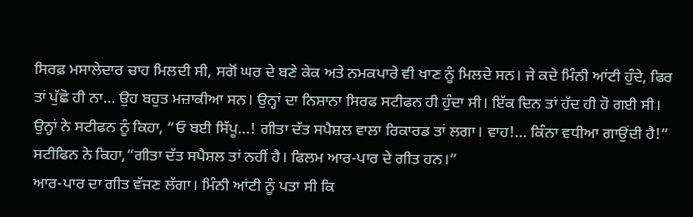ਸਿਰਫ਼ ਮਸਾਲੇਦਾਰ ਚਾਹ ਮਿਲਦੀ ਸੀ, ਸਗੋਂ ਘਰ ਦੇ ਬਣੇ ਕੇਕ ਅਤੇ ਨਮਕਪਾਰੇ ਵੀ ਖਾਣ ਨੂੰ ਮਿਲਦੇ ਸਨ। ਜੇ ਕਦੇ ਮਿੰਨੀ ਆਂਟੀ ਹੁੰਦੇ, ਫਿਰ ਤਾਂ ਪੁੱਛੋ ਹੀ ਨਾ… ਉਹ ਬਹੁਤ ਮਜ਼ਾਕੀਆ ਸਨ। ਉਨ੍ਹਾਂ ਦਾ ਨਿਸ਼ਾਨਾ ਸਿਰਫ ਸਟੀਫਨ ਹੀ ਹੁੰਦਾ ਸੀ। ਇੱਕ ਦਿਨ ਤਾਂ ਹੱਦ ਹੀ ਹੋ ਗਈ ਸੀ। ਉਨ੍ਹਾਂ ਨੇ ਸਟੀਫਨ ਨੂੰ ਕਿਹਾ, “ਓ ਬਈ ਸਿੱਪੂ…! ਗੀਤਾ ਦੱਤ ਸਪੈਸ਼ਲ ਵਾਲਾ ਰਿਕਾਰਡ ਤਾਂ ਲਗਾ। ਵਾਹ!… ਕਿੰਨਾ ਵਧੀਆ ਗਾਉਂਦੀ ਹੈ!” ਸਟੀਫਿਨ ਨੇ ਕਿਹਾ,”ਗੀਤਾ ਦੱਤ ਸਪੈਸ਼ਲ ਤਾਂ ਨਹੀਂ ਹੈ। ਫਿਲਮ ਆਰ-ਪਾਰ ਦੇ ਗੀਤ ਹਨ।”
ਆਰ-ਪਾਰ ਦਾ ਗੀਤ ਵੱਜਣ ਲੱਗਾ। ਮਿੰਨੀ ਆਂਟੀ ਨੂੰ ਪਤਾ ਸੀ ਕਿ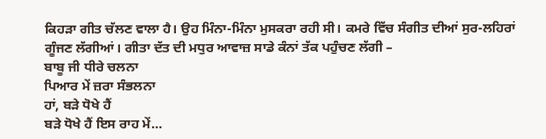ਕਿਹੜਾ ਗੀਤ ਚੱਲਣ ਵਾਲਾ ਹੈ। ਉਹ ਮਿੰਨਾ-ਮਿੰਨਾ ਮੁਸਕਰਾ ਰਹੀ ਸੀ। ਕਮਰੇ ਵਿੱਚ ਸੰਗੀਤ ਦੀਆਂ ਸੁਰ-ਲਹਿਰਾਂ ਗੂੰਜਣ ਲੱਗੀਆਂ। ਗੀਤਾ ਦੱਤ ਦੀ ਮਧੁਰ ਆਵਾਜ਼ ਸਾਡੇ ਕੰਨਾਂ ਤੱਕ ਪਹੁੰਚਣ ਲੱਗੀ –
ਬਾਬੂ ਜੀ ਧੀਰੇ ਚਲਨਾ
ਪਿਆਰ ਮੇਂ ਜ਼ਰਾ ਸੰਭਲਨਾ
ਹਾਂ, ਬੜੇ ਧੋਖੇ ਹੈਂ
ਬੜੇ ਧੋਖੇ ਹੈਂ ਇਸ ਰਾਹ ਮੇਂ…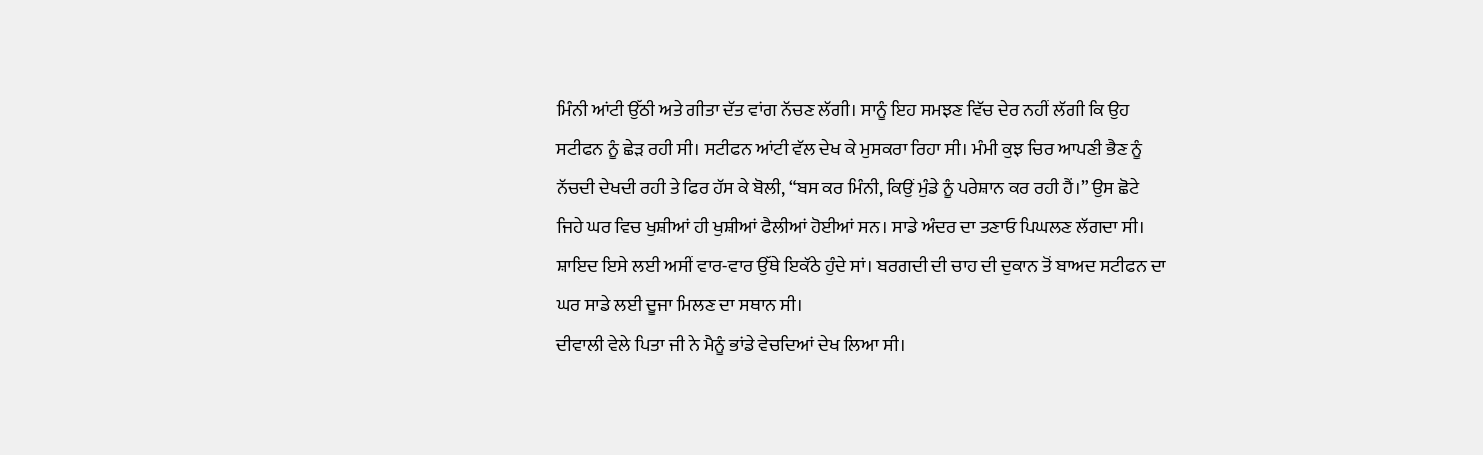ਮਿੰਨੀ ਆਂਟੀ ਉੱਠੀ ਅਤੇ ਗੀਤਾ ਦੱਤ ਵਾਂਗ ਨੱਚਣ ਲੱਗੀ। ਸਾਨੂੰ ਇਹ ਸਮਝਣ ਵਿੱਚ ਦੇਰ ਨਹੀਂ ਲੱਗੀ ਕਿ ਉਹ ਸਟੀਫਨ ਨੂੰ ਛੇੜ ਰਹੀ ਸੀ। ਸਟੀਫਨ ਆਂਟੀ ਵੱਲ ਦੇਖ ਕੇ ਮੁਸਕਰਾ ਰਿਹਾ ਸੀ। ਮੰਮੀ ਕੁਝ ਚਿਰ ਆਪਣੀ ਭੈਣ ਨੂੰ ਨੱਚਦੀ ਦੇਖਦੀ ਰਹੀ ਤੇ ਫਿਰ ਹੱਸ ਕੇ ਬੋਲੀ, “ਬਸ ਕਰ ਮਿੰਨੀ, ਕਿਉਂ ਮੁੰਡੇ ਨੂੰ ਪਰੇਸ਼ਾਨ ਕਰ ਰਹੀ ਹੈਂ।” ਉਸ ਛੋਟੇ ਜਿਹੇ ਘਰ ਵਿਚ ਖੁਸ਼ੀਆਂ ਹੀ ਖੁਸ਼ੀਆਂ ਫੈਲੀਆਂ ਹੋਈਆਂ ਸਨ। ਸਾਡੇ ਅੰਦਰ ਦਾ ਤਣਾਓ ਪਿਘਲਣ ਲੱਗਦਾ ਸੀ। ਸ਼ਾਇਦ ਇਸੇ ਲਈ ਅਸੀਂ ਵਾਰ-ਵਾਰ ਉੱਥੇ ਇਕੱਠੇ ਹੁੰਦੇ ਸਾਂ। ਬਰਗਦੀ ਦੀ ਚਾਹ ਦੀ ਦੁਕਾਨ ਤੋਂ ਬਾਅਦ ਸਟੀਫਨ ਦਾ ਘਰ ਸਾਡੇ ਲਈ ਦੂਜਾ ਮਿਲਣ ਦਾ ਸਥਾਨ ਸੀ।
ਦੀਵਾਲੀ ਵੇਲੇ ਪਿਤਾ ਜੀ ਨੇ ਮੈਨੂੰ ਭਾਂਡੇ ਵੇਚਦਿਆਂ ਦੇਖ ਲਿਆ ਸੀ।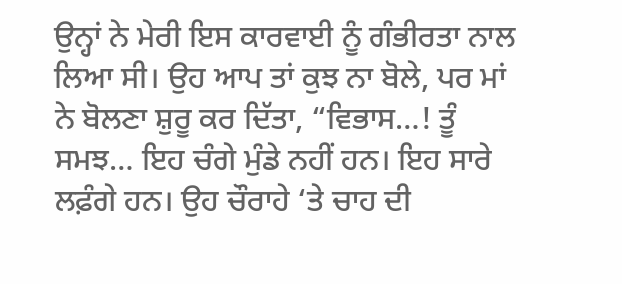ਉਨ੍ਹਾਂ ਨੇ ਮੇਰੀ ਇਸ ਕਾਰਵਾਈ ਨੂੰ ਗੰਭੀਰਤਾ ਨਾਲ ਲਿਆ ਸੀ। ਉਹ ਆਪ ਤਾਂ ਕੁਝ ਨਾ ਬੋਲੇ, ਪਰ ਮਾਂ ਨੇ ਬੋਲਣਾ ਸ਼ੁਰੂ ਕਰ ਦਿੱਤਾ, “ਵਿਭਾਸ…! ਤੂੰ ਸਮਝ… ਇਹ ਚੰਗੇ ਮੁੰਡੇ ਨਹੀਂ ਹਨ। ਇਹ ਸਾਰੇ ਲਫ਼ੰਗੇ ਹਨ। ਉਹ ਚੌਰਾਹੇ ‘ਤੇ ਚਾਹ ਦੀ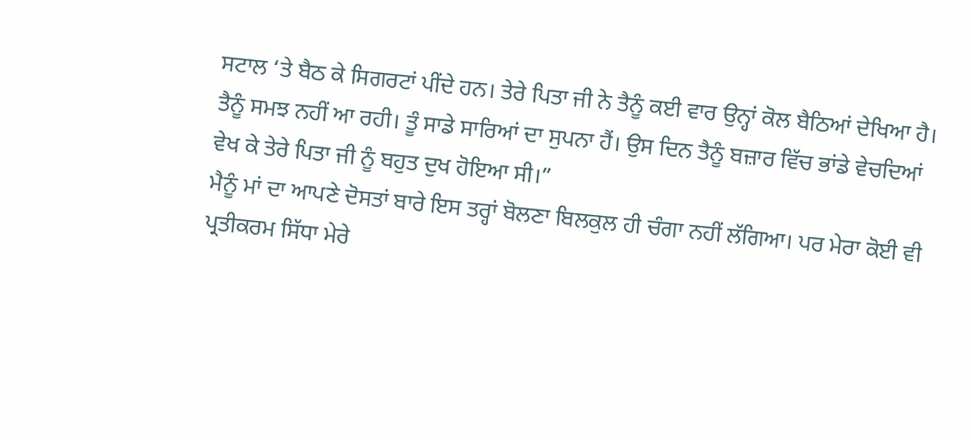ਸਟਾਲ ‘ਤੇ ਬੈਠ ਕੇ ਸਿਗਰਟਾਂ ਪੀਂਦੇ ਹਨ। ਤੇਰੇ ਪਿਤਾ ਜੀ ਨੇ ਤੈਨੂੰ ਕਈ ਵਾਰ ਉਨ੍ਹਾਂ ਕੋਲ ਬੈਠਿਆਂ ਦੇਖਿਆ ਹੈ। ਤੈਨੂੰ ਸਮਝ ਨਹੀਂ ਆ ਰਹੀ। ਤੂੰ ਸਾਡੇ ਸਾਰਿਆਂ ਦਾ ਸੁਪਨਾ ਹੈਂ। ਉਸ ਦਿਨ ਤੈਨੂੰ ਬਜ਼ਾਰ ਵਿੱਚ ਭਾਂਡੇ ਵੇਚਦਿਆਂ ਵੇਖ ਕੇ ਤੇਰੇ ਪਿਤਾ ਜੀ ਨੂੰ ਬਹੁਤ ਦੁਖ ਹੋਇਆ ਸੀ।”
ਮੈਨੂੰ ਮਾਂ ਦਾ ਆਪਣੇ ਦੋਸਤਾਂ ਬਾਰੇ ਇਸ ਤਰ੍ਹਾਂ ਬੋਲਣਾ ਬਿਲਕੁਲ ਹੀ ਚੰਗਾ ਨਹੀਂ ਲੱਗਿਆ। ਪਰ ਮੇਰਾ ਕੋਈ ਵੀ ਪ੍ਰਤੀਕਰਮ ਸਿੱਧਾ ਮੇਰੇ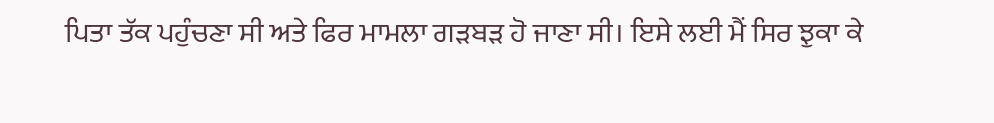ਪਿਤਾ ਤੱਕ ਪਹੁੰਚਣਾ ਸੀ ਅਤੇ ਫਿਰ ਮਾਮਲਾ ਗੜਬੜ ਹੋ ਜਾਣਾ ਸੀ। ਇਸੇ ਲਈ ਮੈਂ ਸਿਰ ਝੁਕਾ ਕੇ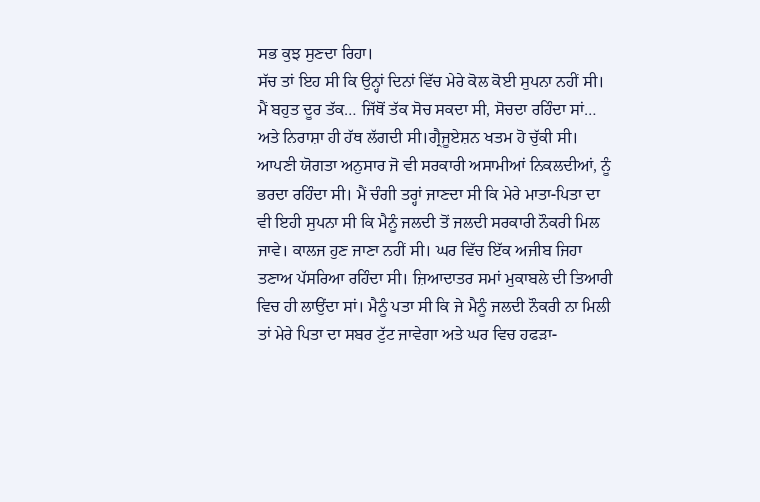ਸਭ ਕੁਝ ਸੁਣਦਾ ਰਿਹਾ।
ਸੱਚ ਤਾਂ ਇਹ ਸੀ ਕਿ ਉਨ੍ਹਾਂ ਦਿਨਾਂ ਵਿੱਚ ਮੇਰੇ ਕੋਲ ਕੋਈ ਸੁਪਨਾ ਨਹੀਂ ਸੀ। ਮੈਂ ਬਹੁਤ ਦੂਰ ਤੱਕ… ਜਿੱਥੋਂ ਤੱਕ ਸੋਚ ਸਕਦਾ ਸੀ, ਸੋਚਦਾ ਰਹਿੰਦਾ ਸਾਂ… ਅਤੇ ਨਿਰਾਸ਼ਾ ਹੀ ਹੱਥ ਲੱਗਦੀ ਸੀ।ਗ੍ਰੈਜੂਏਸ਼ਨ ਖਤਮ ਹੋ ਚੁੱਕੀ ਸੀ। ਆਪਣੀ ਯੋਗਤਾ ਅਨੁਸਾਰ ਜੋ ਵੀ ਸਰਕਾਰੀ ਅਸਾਮੀਆਂ ਨਿਕਲਦੀਆਂ, ਨੂੰ ਭਰਦਾ ਰਹਿੰਦਾ ਸੀ। ਮੈਂ ਚੰਗੀ ਤਰ੍ਹਾਂ ਜਾਣਦਾ ਸੀ ਕਿ ਮੇਰੇ ਮਾਤਾ-ਪਿਤਾ ਦਾ ਵੀ ਇਹੀ ਸੁਪਨਾ ਸੀ ਕਿ ਮੈਨੂੰ ਜਲਦੀ ਤੋਂ ਜਲਦੀ ਸਰਕਾਰੀ ਨੌਕਰੀ ਮਿਲ ਜਾਵੇ। ਕਾਲਜ ਹੁਣ ਜਾਣਾ ਨਹੀਂ ਸੀ। ਘਰ ਵਿੱਚ ਇੱਕ ਅਜੀਬ ਜਿਹਾ ਤਣਾਅ ਪੱਸਰਿਆ ਰਹਿੰਦਾ ਸੀ। ਜ਼ਿਆਦਾਤਰ ਸਮਾਂ ਮੁਕਾਬਲੇ ਦੀ ਤਿਆਰੀ ਵਿਚ ਹੀ ਲਾਉਂਦਾ ਸਾਂ। ਮੈਨੂੰ ਪਤਾ ਸੀ ਕਿ ਜੇ ਮੈਨੂੰ ਜਲਦੀ ਨੌਕਰੀ ਨਾ ਮਿਲੀ ਤਾਂ ਮੇਰੇ ਪਿਤਾ ਦਾ ਸਬਰ ਟੁੱਟ ਜਾਵੇਗਾ ਅਤੇ ਘਰ ਵਿਚ ਹਫੜਾ-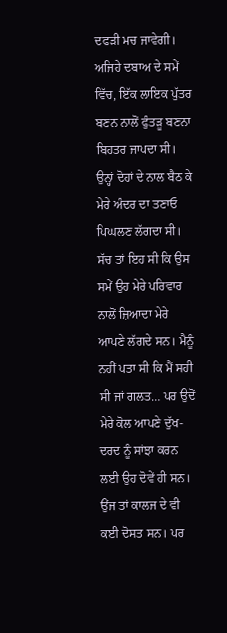ਦਫੜੀ ਮਚ ਜਾਵੇਗੀ। ਅਜਿਹੇ ਦਬਾਅ ਦੇ ਸਮੇਂ ਵਿੱਚ, ਇੱਕ ਲਾਇਕ ਪੁੱਤਰ ਬਣਨ ਨਾਲੋਂ ਫੁੰਤੜੂ ਬਣਨਾ ਬਿਹਤਰ ਜਾਪਦਾ ਸੀ। ਉਨ੍ਹਾਂ ਦੋਹਾਂ ਦੇ ਨਾਲ ਬੈਠ ਕੇ ਮੇਰੇ ਅੰਦਰ ਦਾ ਤਣਾਓ ਪਿਘਲਣ ਲੱਗਦਾ ਸੀ। ਸੱਚ ਤਾਂ ਇਹ ਸੀ ਕਿ ਉਸ ਸਮੇਂ ਉਹ ਮੇਰੇ ਪਰਿਵਾਰ ਨਾਲੋਂ ਜ਼ਿਆਦਾ ਮੇਰੇ ਆਪਣੇ ਲੱਗਦੇ ਸਨ। ਮੈਨੂੰ ਨਹੀਂ ਪਤਾ ਸੀ ਕਿ ਮੈਂ ਸਹੀ ਸੀ ਜਾਂ ਗਲਤ… ਪਰ ਉਦੋਂ ਮੇਰੇ ਕੋਲ ਆਪਣੇ ਦੁੱਖ-ਦਰਦ ਨੂੰ ਸਾਂਝਾ ਕਰਨ ਲਈ ਉਹ ਦੋਵੇਂ ਹੀ ਸਨ।
ਉਂਜ ਤਾਂ ਕਾਲਜ ਦੇ ਵੀ ਕਈ ਦੋਸਤ ਸਨ। ਪਰ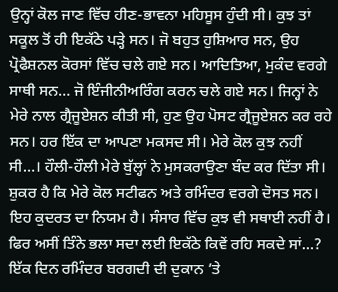ਉਨ੍ਹਾਂ ਕੋਲ ਜਾਣ ਵਿੱਚ ਹੀਣ-ਭਾਵਨਾ ਮਹਿਸੂਸ ਹੁੰਦੀ ਸੀ। ਕੁਝ ਤਾਂ ਸਕੂਲ ਤੋਂ ਹੀ ਇਕੱਠੇ ਪੜ੍ਹੇ ਸਨ। ਜੋ ਬਹੁਤ ਹੁਸ਼ਿਆਰ ਸਨ, ਉਹ ਪ੍ਰੋਫੈਸ਼ਨਲ ਕੋਰਸਾਂ ਵਿੱਚ ਚਲੇ ਗਏ ਸਨ। ਆਦਿਤਿਆ, ਮੁਕੰਦ ਵਰਗੇ ਸਾਥੀ ਸਨ… ਜੋ ਇੰਜੀਨੀਅਰਿੰਗ ਕਰਨ ਚਲੇ ਗਏ ਸਨ। ਜਿਨ੍ਹਾਂ ਨੇ ਮੇਰੇ ਨਾਲ ਗ੍ਰੈਜੂਏਸ਼ਨ ਕੀਤੀ ਸੀ, ਹੁਣ ਉਹ ਪੋਸਟ ਗ੍ਰੈਜੂਏਸ਼ਨ ਕਰ ਰਹੇ ਸਨ। ਹਰ ਇੱਕ ਦਾ ਆਪਣਾ ਮਕਸਦ ਸੀ। ਮੇਰੇ ਕੋਲ ਕੁਝ ਨਹੀਂ ਸੀ…। ਹੌਲੀ-ਹੌਲੀ ਮੇਰੇ ਬੁੱਲ੍ਹਾਂ ਨੇ ਮੁਸਕਰਾਉਣਾ ਬੰਦ ਕਰ ਦਿੱਤਾ ਸੀ। ਸ਼ੁਕਰ ਹੈ ਕਿ ਮੇਰੇ ਕੋਲ ਸਟੀਫਨ ਅਤੇ ਰਮਿੰਦਰ ਵਰਗੇ ਦੋਸਤ ਸਨ।
ਇਹ ਕੁਦਰਤ ਦਾ ਨਿਯਮ ਹੈ। ਸੰਸਾਰ ਵਿੱਚ ਕੁਝ ਵੀ ਸਥਾਈ ਨਹੀਂ ਹੈ। ਫਿਰ ਅਸੀਂ ਤਿੰਨੇ ਭਲਾ ਸਦਾ ਲਈ ਇਕੱਠੇ ਕਿਵੇਂ ਰਹਿ ਸਕਦੇ ਸਾਂ…?
ਇੱਕ ਦਿਨ ਰਮਿੰਦਰ ਬਰਗਦੀ ਦੀ ਦੁਕਾਨ ’ਤੇ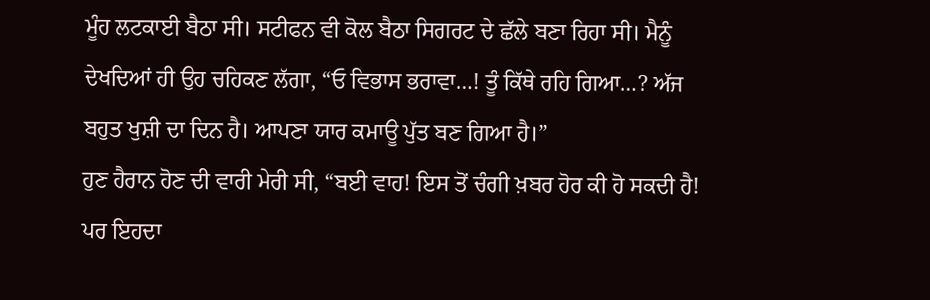ਮੂੰਹ ਲਟਕਾਈ ਬੈਠਾ ਸੀ। ਸਟੀਫਨ ਵੀ ਕੋਲ ਬੈਠਾ ਸਿਗਰਟ ਦੇ ਛੱਲੇ ਬਣਾ ਰਿਹਾ ਸੀ। ਮੈਨੂੰ ਦੇਖਦਿਆਂ ਹੀ ਉਹ ਚਹਿਕਣ ਲੱਗਾ, “ਓ ਵਿਭਾਸ ਭਰਾਵਾ…! ਤੂੰ ਕਿੱਥੇ ਰਹਿ ਗਿਆ…? ਅੱਜ ਬਹੁਤ ਖੁਸ਼ੀ ਦਾ ਦਿਨ ਹੈ। ਆਪਣਾ ਯਾਰ ਕਮਾਊ ਪੁੱਤ ਬਣ ਗਿਆ ਹੈ।”
ਹੁਣ ਹੈਰਾਨ ਹੋਣ ਦੀ ਵਾਰੀ ਮੇਰੀ ਸੀ, “ਬਈ ਵਾਹ! ਇਸ ਤੋਂ ਚੰਗੀ ਖ਼ਬਰ ਹੋਰ ਕੀ ਹੋ ਸਕਦੀ ਹੈ! ਪਰ ਇਹਦਾ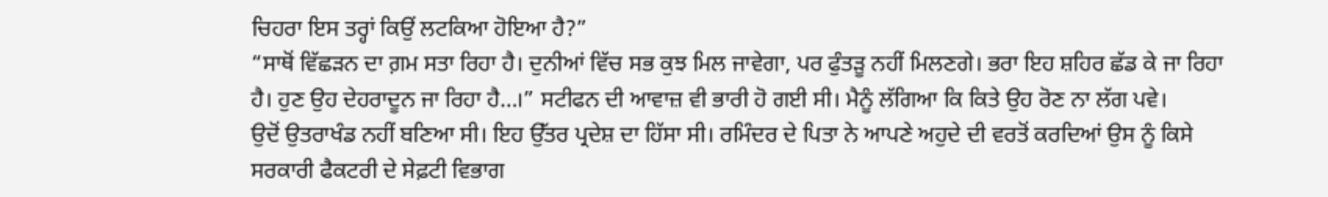ਚਿਹਰਾ ਇਸ ਤਰ੍ਹਾਂ ਕਿਉਂ ਲਟਕਿਆ ਹੋਇਆ ਹੈ?”
“ਸਾਥੋਂ ਵਿੱਛੜਨ ਦਾ ਗ਼ਮ ਸਤਾ ਰਿਹਾ ਹੈ। ਦੁਨੀਆਂ ਵਿੱਚ ਸਭ ਕੁਝ ਮਿਲ ਜਾਵੇਗਾ, ਪਰ ਫੁੰਤੜੂ ਨਹੀਂ ਮਿਲਣਗੇ। ਭਰਾ ਇਹ ਸ਼ਹਿਰ ਛੱਡ ਕੇ ਜਾ ਰਿਹਾ ਹੈ। ਹੁਣ ਉਹ ਦੇਹਰਾਦੂਨ ਜਾ ਰਿਹਾ ਹੈ…।” ਸਟੀਫਨ ਦੀ ਆਵਾਜ਼ ਵੀ ਭਾਰੀ ਹੋ ਗਈ ਸੀ। ਮੈਨੂੰ ਲੱਗਿਆ ਕਿ ਕਿਤੇ ਉਹ ਰੋਣ ਨਾ ਲੱਗ ਪਵੇ।
ਉਦੋਂ ਉਤਰਾਖੰਡ ਨਹੀਂ ਬਣਿਆ ਸੀ। ਇਹ ਉੱਤਰ ਪ੍ਰਦੇਸ਼ ਦਾ ਹਿੱਸਾ ਸੀ। ਰਮਿੰਦਰ ਦੇ ਪਿਤਾ ਨੇ ਆਪਣੇ ਅਹੁਦੇ ਦੀ ਵਰਤੋਂ ਕਰਦਿਆਂ ਉਸ ਨੂੰ ਕਿਸੇ ਸਰਕਾਰੀ ਫੈਕਟਰੀ ਦੇ ਸੇਫ਼ਟੀ ਵਿਭਾਗ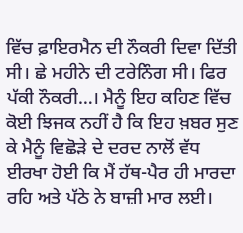ਵਿੱਚ ਫ਼ਾਇਰਮੈਨ ਦੀ ਨੌਕਰੀ ਦਿਵਾ ਦਿੱਤੀ ਸੀ। ਛੇ ਮਹੀਨੇ ਦੀ ਟਰੇਨਿੰਗ ਸੀ। ਫਿਰ ਪੱਕੀ ਨੌਕਰੀ…। ਮੈਨੂੰ ਇਹ ਕਹਿਣ ਵਿੱਚ ਕੋਈ ਝਿਜਕ ਨਹੀਂ ਹੈ ਕਿ ਇਹ ਖ਼ਬਰ ਸੁਣ ਕੇ ਮੈਨੂੰ ਵਿਛੋੜੇ ਦੇ ਦਰਦ ਨਾਲੋਂ ਵੱਧ ਈਰਖਾ ਹੋਈ ਕਿ ਮੈਂ ਹੱਥ-ਪੈਰ ਹੀ ਮਾਰਦਾ ਰਹਿ ਅਤੇ ਪੱਠੇ ਨੇ ਬਾਜ਼ੀ ਮਾਰ ਲਈ।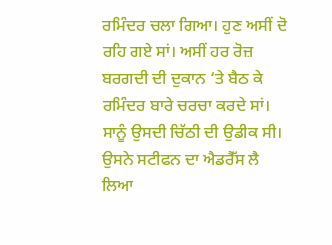ਰਮਿੰਦਰ ਚਲਾ ਗਿਆ। ਹੁਣ ਅਸੀਂ ਦੋ ਰਹਿ ਗਏ ਸਾਂ। ਅਸੀਂ ਹਰ ਰੋਜ਼ ਬਰਗਦੀ ਦੀ ਦੁਕਾਨ ‘ਤੇ ਬੈਠ ਕੇ ਰਮਿੰਦਰ ਬਾਰੇ ਚਰਚਾ ਕਰਦੇ ਸਾਂ। ਸਾਨੂੰ ਉਸਦੀ ਚਿੱਠੀ ਦੀ ਉਡੀਕ ਸੀ। ਉਸਨੇ ਸਟੀਫਨ ਦਾ ਐਡਰੈੱਸ ਲੈ ਲਿਆ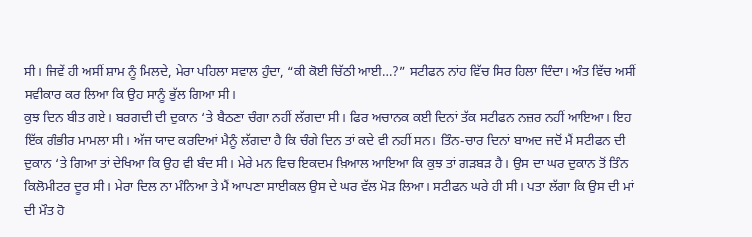ਸੀ। ਜਿਵੇਂ ਹੀ ਅਸੀਂ ਸ਼ਾਮ ਨੂੰ ਮਿਲਦੇ, ਮੇਰਾ ਪਹਿਲਾ ਸਵਾਲ ਹੁੰਦਾ, “ਕੀ ਕੋਈ ਚਿੱਠੀ ਆਈ…?” ਸਟੀਫਨ ਨਾਂਹ ਵਿੱਚ ਸਿਰ ਹਿਲਾ ਦਿੰਦਾ। ਅੰਤ ਵਿੱਚ ਅਸੀਂ ਸਵੀਕਾਰ ਕਰ ਲਿਆ ਕਿ ਉਹ ਸਾਨੂੰ ਭੁੱਲ ਗਿਆ ਸੀ।
ਕੁਝ ਦਿਨ ਬੀਤ ਗਏ। ਬਰਗਦੀ ਦੀ ਦੁਕਾਨ ‘ਤੇ ਬੈਠਣਾ ਚੰਗਾ ਨਹੀਂ ਲੱਗਦਾ ਸੀ। ਫਿਰ ਅਚਾਨਕ ਕਈ ਦਿਨਾਂ ਤੱਕ ਸਟੀਫਨ ਨਜ਼ਰ ਨਹੀਂ ਆਇਆ। ਇਹ ਇੱਕ ਗੰਭੀਰ ਮਾਮਲਾ ਸੀ। ਅੱਜ ਯਾਦ ਕਰਦਿਆਂ ਮੈਨੂੰ ਲੱਗਦਾ ਹੈ ਕਿ ਚੰਗੇ ਦਿਨ ਤਾਂ ਕਦੇ ਵੀ ਨਹੀਂ ਸਨ। ਤਿੰਨ-ਚਾਰ ਦਿਨਾਂ ਬਾਅਦ ਜਦੋਂ ਮੈਂ ਸਟੀਫਨ ਦੀ ਦੁਕਾਨ ‘ਤੇ ਗਿਆ ਤਾਂ ਦੇਖਿਆ ਕਿ ਉਹ ਵੀ ਬੰਦ ਸੀ। ਮੇਰੇ ਮਨ ਵਿਚ ਇਕਦਮ ਖ਼ਿਆਲ ਆਇਆ ਕਿ ਕੁਝ ਤਾਂ ਗੜਬੜ ਹੈ। ਉਸ ਦਾ ਘਰ ਦੁਕਾਨ ਤੋਂ ਤਿੰਨ ਕਿਲੋਮੀਟਰ ਦੂਰ ਸੀ। ਮੇਰਾ ਦਿਲ ਨਾ ਮੰਨਿਆ ਤੇ ਮੈਂ ਆਪਣਾ ਸਾਈਕਲ ਉਸ ਦੇ ਘਰ ਵੱਲ ਮੋੜ ਲਿਆ। ਸਟੀਫਨ ਘਰੇ ਹੀ ਸੀ। ਪਤਾ ਲੱਗਾ ਕਿ ਉਸ ਦੀ ਮਾਂ ਦੀ ਮੌਤ ਹੋ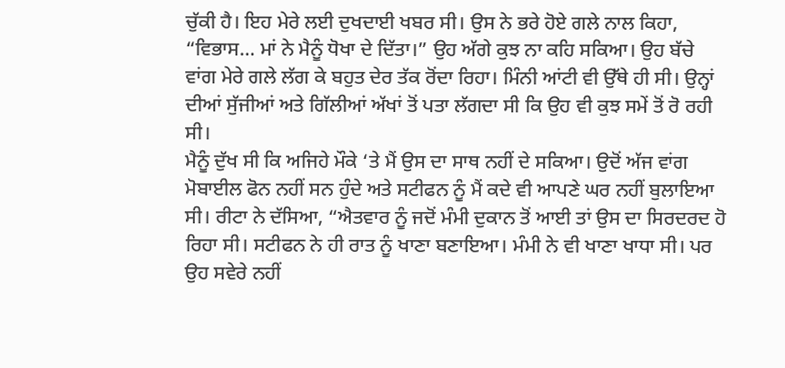ਚੁੱਕੀ ਹੈ। ਇਹ ਮੇਰੇ ਲਈ ਦੁਖਦਾਈ ਖਬਰ ਸੀ। ਉਸ ਨੇ ਭਰੇ ਹੋਏ ਗਲੇ ਨਾਲ ਕਿਹਾ, “ਵਿਭਾਸ… ਮਾਂ ਨੇ ਮੈਨੂੰ ਧੋਖਾ ਦੇ ਦਿੱਤਾ।” ਉਹ ਅੱਗੇ ਕੁਝ ਨਾ ਕਹਿ ਸਕਿਆ। ਉਹ ਬੱਚੇ ਵਾਂਗ ਮੇਰੇ ਗਲੇ ਲੱਗ ਕੇ ਬਹੁਤ ਦੇਰ ਤੱਕ ਰੋਂਦਾ ਰਿਹਾ। ਮਿੰਨੀ ਆਂਟੀ ਵੀ ਉੱਥੇ ਹੀ ਸੀ। ਉਨ੍ਹਾਂ ਦੀਆਂ ਸੁੱਜੀਆਂ ਅਤੇ ਗਿੱਲੀਆਂ ਅੱਖਾਂ ਤੋਂ ਪਤਾ ਲੱਗਦਾ ਸੀ ਕਿ ਉਹ ਵੀ ਕੁਝ ਸਮੇਂ ਤੋਂ ਰੋ ਰਹੀ ਸੀ।
ਮੈਨੂੰ ਦੁੱਖ ਸੀ ਕਿ ਅਜਿਹੇ ਮੌਕੇ ‘ਤੇ ਮੈਂ ਉਸ ਦਾ ਸਾਥ ਨਹੀਂ ਦੇ ਸਕਿਆ। ਉਦੋਂ ਅੱਜ ਵਾਂਗ ਮੋਬਾਈਲ ਫੋਨ ਨਹੀਂ ਸਨ ਹੁੰਦੇ ਅਤੇ ਸਟੀਫਨ ਨੂੰ ਮੈਂ ਕਦੇ ਵੀ ਆਪਣੇ ਘਰ ਨਹੀਂ ਬੁਲਾਇਆ ਸੀ। ਰੀਟਾ ਨੇ ਦੱਸਿਆ, “ਐਤਵਾਰ ਨੂੰ ਜਦੋਂ ਮੰਮੀ ਦੁਕਾਨ ਤੋਂ ਆਈ ਤਾਂ ਉਸ ਦਾ ਸਿਰਦਰਦ ਹੋ ਰਿਹਾ ਸੀ। ਸਟੀਫਨ ਨੇ ਹੀ ਰਾਤ ਨੂੰ ਖਾਣਾ ਬਣਾਇਆ। ਮੰਮੀ ਨੇ ਵੀ ਖਾਣਾ ਖਾਧਾ ਸੀ। ਪਰ ਉਹ ਸਵੇਰੇ ਨਹੀਂ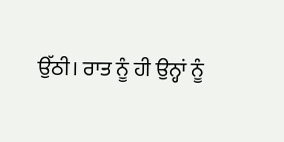ਉੱਠੀ। ਰਾਤ ਨੂੰ ਹੀ ਉਨ੍ਹਾਂ ਨੂੰ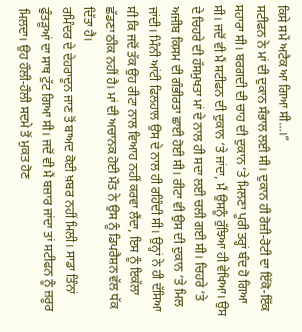ਕਿਸੇ ਸਮੇਂ ਅਟੈਕ ਆ ਗਿਆ ਸੀ…।”
ਸਟੀਫਨ ਨੇ ਮਾਂ ਦੀ ਦੁਕਾਨ ਸੰਭਾਲ ਲਈ ਸੀ। ਦੁਕਾਨ ਹੀ ਰੋਜ਼ੀ-ਰੋਟੀ ਦਾ ਇੱਕੋ-ਇੱਕ ਸਹਾਰਾ ਸੀ। ਬਰਗਦੀ ਦੀ ਚਾਹ ਦੀ ਦੁਕਾਨ ‘ਤੇ ਮਿਲਣਾ ਪੂਰੀ ਤਰ੍ਹਾਂ ਬੰਦ ਹੋ ਗਿਆ ਸੀ। ਜਦੋਂ ਵੀ ਮੈਂ ਸਟੀਫਨ ਦੀ ਦੁਕਾਨ ‘ਤੇ ਜਾਂਦਾ, ਮੈਂ ਉਸਨੂੰ ਰੁੱਝਿਆ ਹੀ ਵੇਖਿਆ। ਉਸ ਦੇ ਚਿਹਰੇ ਦੀ ਹੱਸਮੁਖਤਾ ਮਾਂ ਦੇ ਨਾਲ ਹੀ ਸਦਾ ਲਈ ਚਲੀ ਗਈ ਸੀ। ਚਿਹਰੇ ‘ਤੇ ਅਜੀਬ ਕਿਸਮ ਦੀ ਗੰਭੀਰਤਾ ਛਾਈ ਹੋਈ ਸੀ। ਰੀਟਾ ਵੀ ਉਸ ਦੀ ਦੁਕਾਨ ‘ਤੇ ਮਿਲ ਜਾਂਦੀ। ਮਿੰਨੀ ਆਂਟੀ ਫਿਲਹਾਲ ਉਸ ਦੇ ਨਾਲ ਹੀ ਰਹਿੰਦੀ ਸੀ। ਉਨ੍ਹਾਂ ਨੇ ਹੀ ਦੱਸਿਆ ਸੀ ਕਿ ਜਦੋਂ ਤੱਕ ਉਹ ਰੀਟਾ ਨਾਲ ਵਿਆਹ ਨਹੀਂ ਕਰਵਾ ਲੈਂਦਾ, ਇਸ ਨੂੰ ਇਕੱਲਾ ਛੱਡਣਾ ਠੀਕ ਨਹੀਂ ਹੈ। ਮਾਂ ਦੀ ਅਚਾਨਕ ਹੋਈ ਮੌਤ ਨੇ ਉਸ ਨੂੰ ਡਿਪਰੈਸ਼ਨ ਵੱਲ ਧੱਕ ਦਿੱਤਾ ਹੈ।
ਰਮਿੰਦਰ ਦੇ ਦੇਹਰਾਦੂਨ ਜਾਣ ਤੋਂ ਬਾਅਦ ਕੋਈ ਖ਼ਬਰ ਨਹੀਂ ਮਿਲੀ। ਸਾਡਾ ਤਿੰਨਾਂ ਫੁੰਤੜੂਆਂ ਦਾ ਸਾਥ ਟੁੱਟ ਗਿਆ ਸੀ। ਜਦੋਂ ਵੀ ਮੈਂ ਬਜ਼ਾਰ ਜਾਂਦਾ ਤਾਂ ਸਟੀਫਨ ਨੂੰ ਜ਼ਰੂਰ ਮਿਲਦਾ। ਉਹ ਹੌਲੀ-ਹੌਲੀ ਸਦਮੇ ਤੋਂ ਮੁਕਤ ਹੋਣ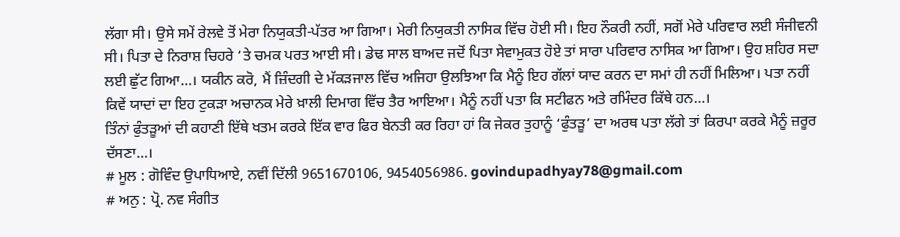ਲੱਗਾ ਸੀ। ਉਸੇ ਸਮੇਂ ਰੇਲਵੇ ਤੋਂ ਮੇਰਾ ਨਿਯੁਕਤੀ-ਪੱਤਰ ਆ ਗਿਆ। ਮੇਰੀ ਨਿਯੁਕਤੀ ਨਾਸਿਕ ਵਿੱਚ ਹੋਈ ਸੀ। ਇਹ ਨੌਕਰੀ ਨਹੀਂ, ਸਗੋਂ ਮੇਰੇ ਪਰਿਵਾਰ ਲਈ ਸੰਜੀਵਨੀ ਸੀ। ਪਿਤਾ ਦੇ ਨਿਰਾਸ਼ ਚਿਹਰੇ ‘ਤੇ ਚਮਕ ਪਰਤ ਆਈ ਸੀ। ਡੇਢ ਸਾਲ ਬਾਅਦ ਜਦੋਂ ਪਿਤਾ ਸੇਵਾਮੁਕਤ ਹੋਏ ਤਾਂ ਸਾਰਾ ਪਰਿਵਾਰ ਨਾਸਿਕ ਆ ਗਿਆ। ਉਹ ਸ਼ਹਿਰ ਸਦਾ ਲਈ ਛੁੱਟ ਗਿਆ…। ਯਕੀਨ ਕਰੋ, ਮੈਂ ਜ਼ਿੰਦਗੀ ਦੇ ਮੱਕੜਜਾਲ ਵਿੱਚ ਅਜਿਹਾ ਉਲਝਿਆ ਕਿ ਮੈਨੂੰ ਇਹ ਗੱਲਾਂ ਯਾਦ ਕਰਨ ਦਾ ਸਮਾਂ ਹੀ ਨਹੀਂ ਮਿਲਿਆ। ਪਤਾ ਨਹੀਂ ਕਿਵੇਂ ਯਾਦਾਂ ਦਾ ਇਹ ਟੁਕੜਾ ਅਚਾਨਕ ਮੇਰੇ ਖ਼ਾਲੀ ਦਿਮਾਗ ਵਿੱਚ ਤੈਰ ਆਇਆ। ਮੈਨੂੰ ਨਹੀਂ ਪਤਾ ਕਿ ਸਟੀਫਨ ਅਤੇ ਰਮਿੰਦਰ ਕਿੱਥੇ ਹਨ…।
ਤਿੰਨਾਂ ਫੁੰਤੜੂਆਂ ਦੀ ਕਹਾਣੀ ਇੱਥੇ ਖਤਮ ਕਰਕੇ ਇੱਕ ਵਾਰ ਫਿਰ ਬੇਨਤੀ ਕਰ ਰਿਹਾ ਹਾਂ ਕਿ ਜੇਕਰ ਤੁਹਾਨੂੰ ‘ਫੁੰਤੜੂ’ ਦਾ ਅਰਥ ਪਤਾ ਲੱਗੇ ਤਾਂ ਕਿਰਪਾ ਕਰਕੇ ਮੈਨੂੰ ਜ਼ਰੂਰ ਦੱਸਣਾ…।
# ਮੂਲ : ਗੋਵਿੰਦ ਉਪਾਧਿਆਏ, ਨਵੀਂ ਦਿੱਲੀ 9651670106, 9454056986. govindupadhyay78@gmail.com
# ਅਨੁ : ਪ੍ਰੋ. ਨਵ ਸੰਗੀਤ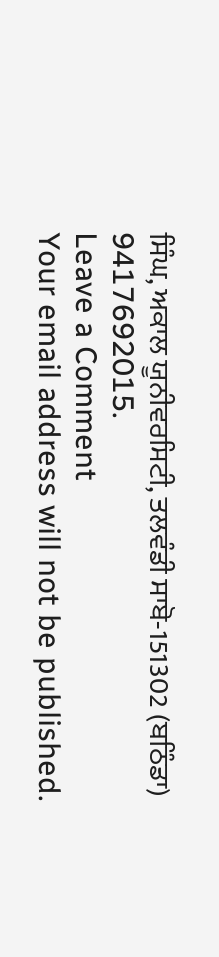ਸਿੰਘ, ਅਕਾਲ ਯੂਨੀਵਰਸਿਟੀ, ਤਲਵੰਡੀ ਸਾਬੋ-151302 (ਬਠਿੰਡਾ) 9417692015.
Leave a Comment
Your email address will not be published.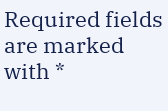Required fields are marked with *